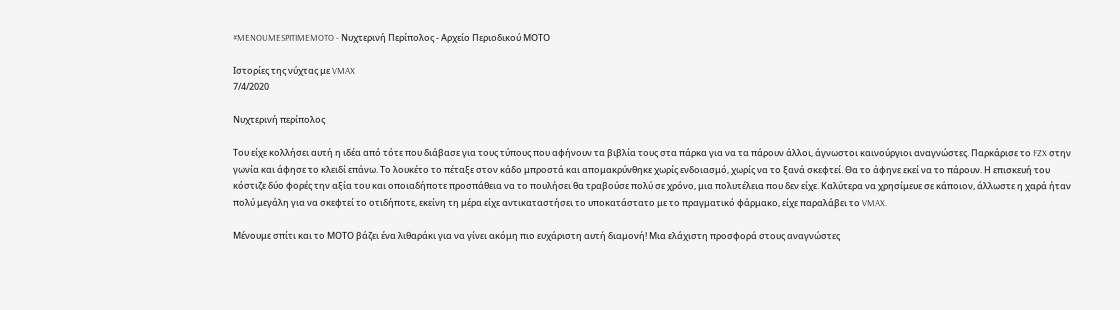#MENOUMESPITIMEMOTO - Νυχτερινή Περίπολος - Αρχείο Περιοδικού ΜΟΤΟ

Ιστορίες της νύχτας με VMAX
7/4/2020

Νυχτερινή περίπολος

Του είχε κολλήσει αυτή η ιδέα από τότε που διάβασε για τους τύπους που αφήνουν τα βιβλία τους στα πάρκα για να τα πάρουν άλλοι, άγνωστοι καινούργιοι αναγνώστες. Παρκάρισε το FZX στην γωνία και άφησε το κλειδί επάνω. Το λουκέτο το πέταξε στον κάδο μπροστά και απομακρύνθηκε χωρίς ενδοιασμό, χωρίς να το ξανά σκεφτεί. Θα το άφηνε εκεί να το πάρουν. Η επισκευή του κόστιζε δύο φορές την αξία του και οποιαδήποτε προσπάθεια να το πουλήσει θα τραβούσε πολύ σε χρόνο, μια πολυτέλεια που δεν είχε. Καλύτερα να χρησίμευε σε κάποιον, άλλωστε η χαρά ήταν πολύ μεγάλη για να σκεφτεί το οτιδήποτε, εκείνη τη μέρα είχε αντικαταστήσει το υποκατάστατο με το πραγματικό φάρμακο, είχε παραλάβει το VMAX.

Μένουμε σπίτι και το ΜΟΤΟ βάζει ένα λιθαράκι για να γίνει ακόμη πιο ευχάριστη αυτή διαμονή! Μια ελάχιστη προσφορά στους αναγνώστες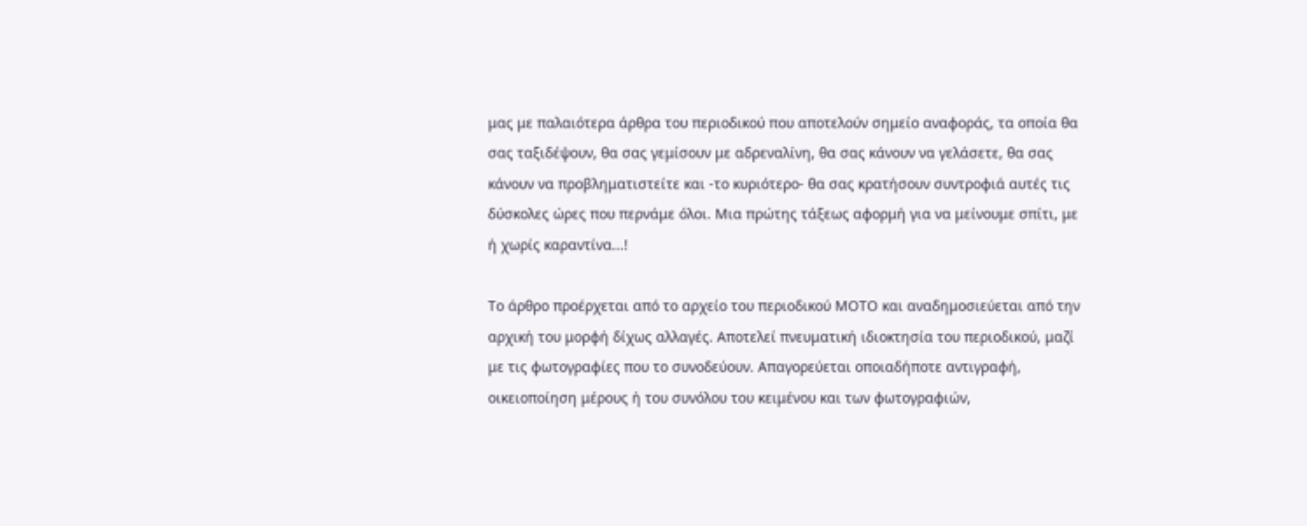μας με παλαιότερα άρθρα του περιοδικού που αποτελούν σημείο αναφοράς, τα οποία θα σας ταξιδέψουν, θα σας γεμίσουν με αδρεναλίνη, θα σας κάνουν να γελάσετε, θα σας κάνουν να προβληματιστείτε και -το κυριότερο- θα σας κρατήσουν συντροφιά αυτές τις δύσκολες ώρες που περνάμε όλοι. Μια πρώτης τάξεως αφορμή για να μείνουμε σπίτι, με ή χωρίς καραντίνα...!

Το άρθρο προέρχεται από το αρχείο του περιοδικού ΜΟΤΟ και αναδημοσιεύεται από την αρχική του μορφή δίχως αλλαγές. Αποτελεί πνευματική ιδιοκτησία του περιοδικού, μαζί με τις φωτογραφίες που το συνοδεύουν. Απαγορεύεται οποιαδήποτε αντιγραφή, οικειοποίηση μέρους ή του συνόλου του κειμένου και των φωτογραφιών,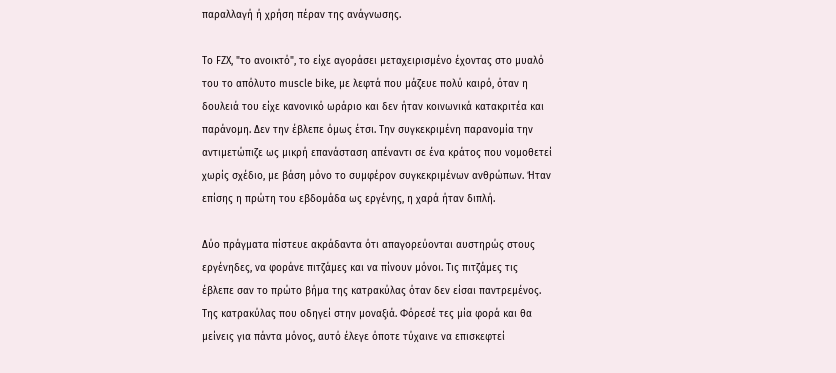παραλλαγή ή χρήση πέραν της ανάγνωσης.

Το FZX, "το ανοικτό", το είχε αγοράσει μεταχειρισμένο έχοντας στο μυαλό του το απόλυτο muscle bike, με λεφτά που μάζευε πολύ καιρό, όταν η δουλειά του είχε κανονικό ωράριο και δεν ήταν κοινωνικά κατακριτέα και παράνομη. Δεν την έβλεπε όμως έτσι. Την συγκεκριμένη παρανομία την αντιμετώπιζε ως μικρή επανάσταση απέναντι σε ένα κράτος που νομοθετεί χωρίς σχέδιο, με βάση μόνο το συμφέρον συγκεκριμένων ανθρώπων. Ήταν επίσης η πρώτη του εβδομάδα ως εργένης, η χαρά ήταν διπλή.

Δύο πράγματα πίστευε ακράδαντα ότι απαγορεύονται αυστηρώς στους εργένηδες, να φοράνε πιτζάμες και να πίνουν μόνοι. Τις πιτζάμες τις έβλεπε σαν το πρώτο βήμα της κατρακύλας όταν δεν είσαι παντρεμένος. Της κατρακύλας που οδηγεί στην μοναξιά. Φόρεσέ τες μία φορά και θα μείνεις για πάντα μόνος, αυτό έλεγε όποτε τύχαινε να επισκεφτεί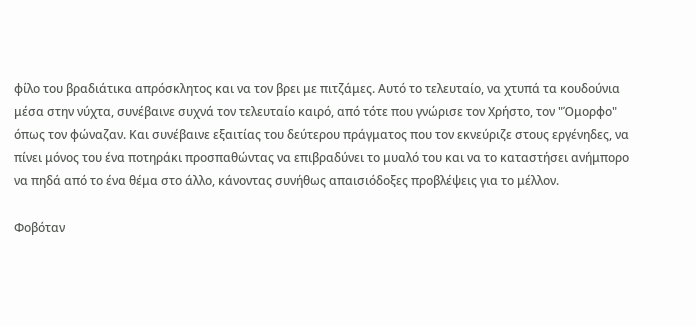φίλο του βραδιάτικα απρόσκλητος και να τον βρει με πιτζάμες. Αυτό το τελευταίο, να χτυπά τα κουδούνια μέσα στην νύχτα, συνέβαινε συχνά τον τελευταίο καιρό, από τότε που γνώρισε τον Χρήστο, τον "Όμορφο" όπως τον φώναζαν. Και συνέβαινε εξαιτίας του δεύτερου πράγματος που τον εκνεύριζε στους εργένηδες, να πίνει μόνος του ένα ποτηράκι προσπαθώντας να επιβραδύνει το μυαλό του και να το καταστήσει ανήμπορο να πηδά από το ένα θέμα στο άλλο, κάνοντας συνήθως απαισιόδοξες προβλέψεις για το μέλλον.

Φοβόταν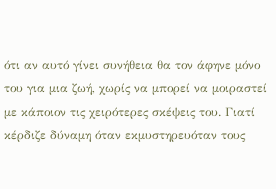ότι αν αυτό γίνει συνήθεια θα τον άφηνε μόνο του για μια ζωή, χωρίς να μπορεί να μοιραστεί με κάποιον τις χειρότερες σκέψεις του. Γιατί κέρδιζε δύναμη όταν εκμυστηρευόταν τους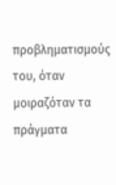προβληματισμούς του, όταν μοιραζόταν τα πράγματα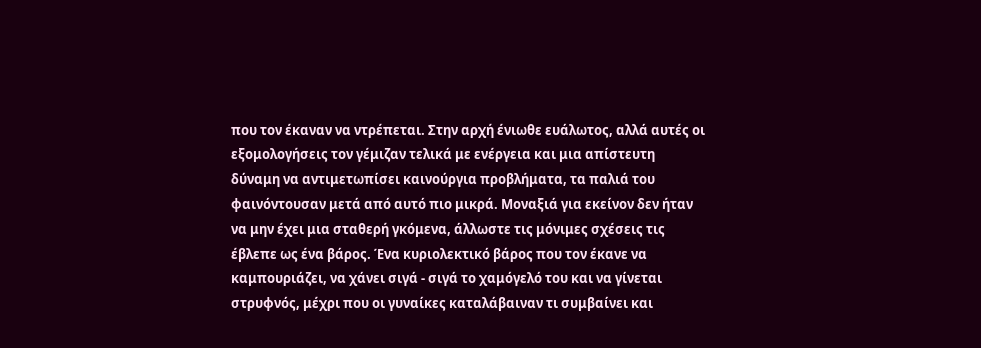που τον έκαναν να ντρέπεται. Στην αρχή ένιωθε ευάλωτος, αλλά αυτές οι εξομολογήσεις τον γέμιζαν τελικά με ενέργεια και μια απίστευτη δύναμη να αντιμετωπίσει καινούργια προβλήματα, τα παλιά του φαινόντουσαν μετά από αυτό πιο μικρά. Μοναξιά για εκείνον δεν ήταν να μην έχει μια σταθερή γκόμενα, άλλωστε τις μόνιμες σχέσεις τις έβλεπε ως ένα βάρος. Ένα κυριολεκτικό βάρος που τον έκανε να καμπουριάζει, να χάνει σιγά - σιγά το χαμόγελό του και να γίνεται στρυφνός, μέχρι που οι γυναίκες καταλάβαιναν τι συμβαίνει και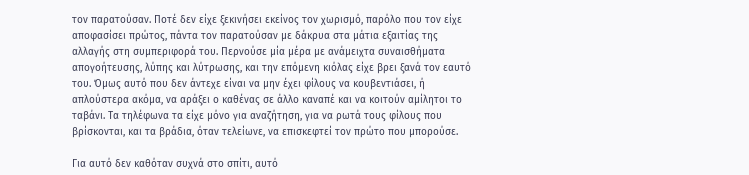τον παρατούσαν. Ποτέ δεν είχε ξεκινήσει εκείνος τον χωρισμό, παρόλο που τον είχε αποφασίσει πρώτος, πάντα τον παρατούσαν με δάκρυα στα μάτια εξαιτίας της αλλαγής στη συμπεριφορά του. Περνούσε μία μέρα με ανάμειχτα συναισθήματα απογοήτευσης, λύπης και λύτρωσης, και την επόμενη κιόλας είχε βρει ξανά τον εαυτό του. Όμως αυτό που δεν άντεχε είναι να μην έχει φίλους να κουβεντιάσει, ή απλούστερα ακόμα, να αράξει ο καθένας σε άλλο καναπέ και να κοιτούν αμίλητοι το ταβάνι. Τα τηλέφωνα τα είχε μόνο για αναζήτηση, για να ρωτά τους φίλους που βρίσκονται, και τα βράδια, όταν τελείωνε, να επισκεφτεί τον πρώτο που μπορούσε.

Για αυτό δεν καθόταν συχνά στο σπίτι, αυτό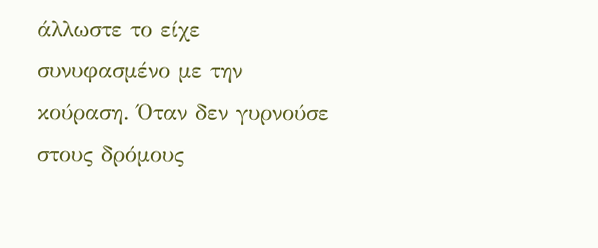άλλωστε το είχε συνυφασμένο με την κούραση. Όταν δεν γυρνούσε στους δρόμους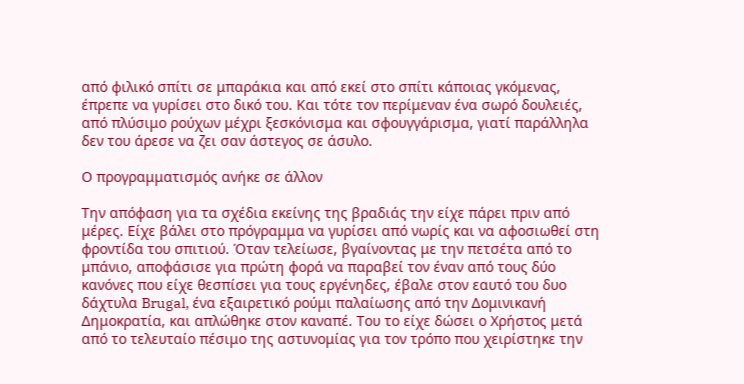από φιλικό σπίτι σε μπαράκια και από εκεί στο σπίτι κάποιας γκόμενας, έπρεπε να γυρίσει στο δικό του. Και τότε τον περίμεναν ένα σωρό δουλειές, από πλύσιμο ρούχων μέχρι ξεσκόνισμα και σφουγγάρισμα, γιατί παράλληλα δεν του άρεσε να ζει σαν άστεγος σε άσυλο.

Ο προγραμματισμός ανήκε σε άλλον

Την απόφαση για τα σχέδια εκείνης της βραδιάς την είχε πάρει πριν από μέρες. Είχε βάλει στο πρόγραμμα να γυρίσει από νωρίς και να αφοσιωθεί στη φροντίδα του σπιτιού. Όταν τελείωσε, βγαίνοντας με την πετσέτα από το μπάνιο, αποφάσισε για πρώτη φορά να παραβεί τον έναν από τους δύο κανόνες που είχε θεσπίσει για τους εργένηδες, έβαλε στον εαυτό του δυο δάχτυλα Brugal, ένα εξαιρετικό ρούμι παλαίωσης από την Δομινικανή Δημοκρατία, και απλώθηκε στον καναπέ. Του το είχε δώσει ο Χρήστος μετά από το τελευταίο πέσιμο της αστυνομίας για τον τρόπο που χειρίστηκε την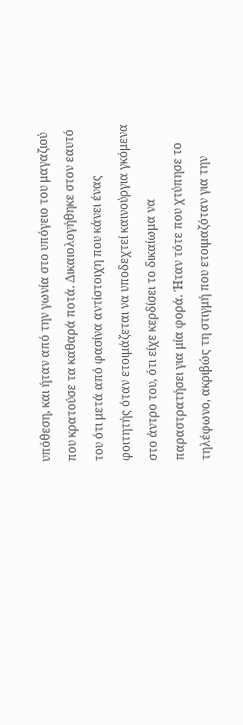υπόθεση, και ήταν από την γωνία στο υπόγειο του μαγαζιού που κρατούσε τα καθαρά ποτά. Δικαιολογήθηκε στον εαυτό του ότι μετά από φασίνα αντίστοιχη που κάνει ένας φοιτητής όταν ετοιμάζεται να υποδεχτεί καινούργια γκόμενα στο άντρο του, ότι είχε κερδίσει το δικαίωμα να παραστρατήσει για μία φορά. Ήταν τότε που χτύπησε το τηλέφωνο, ακριβώς τη στιγμή που ετοιμαζόταν για την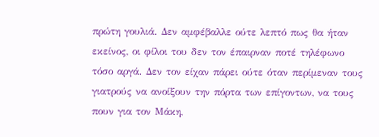πρώτη γουλιά. Δεν αμφέβαλλε ούτε λεπτό πως θα ήταν εκείνος, οι φίλοι του δεν τον έπαιρναν ποτέ τηλέφωνο τόσο αργά. Δεν τον είχαν πάρει ούτε όταν περίμεναν τους γιατρούς να ανοίξουν την πόρτα των επίγοντων, να τους πουν για τον Μάκη,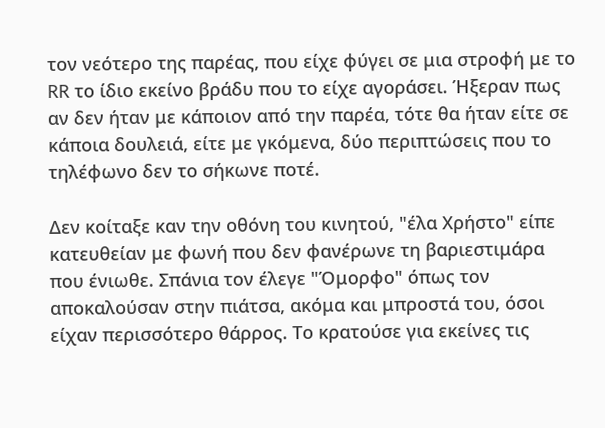τον νεότερο της παρέας, που είχε φύγει σε μια στροφή με το RR το ίδιο εκείνο βράδυ που το είχε αγοράσει. Ήξεραν πως αν δεν ήταν με κάποιον από την παρέα, τότε θα ήταν είτε σε κάποια δουλειά, είτε με γκόμενα, δύο περιπτώσεις που το τηλέφωνο δεν το σήκωνε ποτέ.

Δεν κοίταξε καν την οθόνη του κινητού, "έλα Χρήστο" είπε κατευθείαν με φωνή που δεν φανέρωνε τη βαριεστιμάρα που ένιωθε. Σπάνια τον έλεγε "Όμορφο" όπως τον αποκαλούσαν στην πιάτσα, ακόμα και μπροστά του, όσοι είχαν περισσότερο θάρρος. Το κρατούσε για εκείνες τις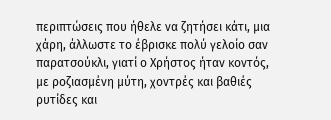περιπτώσεις που ήθελε να ζητήσει κάτι, μια χάρη, άλλωστε το έβρισκε πολύ γελοίο σαν παρατσούκλι, γιατί ο Χρήστος ήταν κοντός, με ροζιασμένη μύτη, χοντρές και βαθιές ρυτίδες και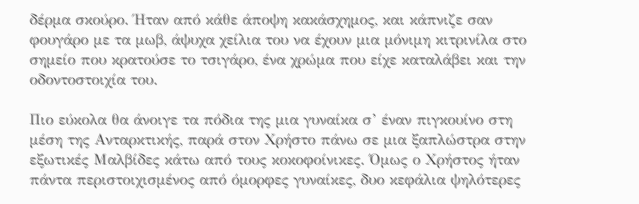δέρμα σκούρο. Ήταν από κάθε άποψη κακάσχημος, και κάπνιζε σαν φουγάρο με τα μωβ, άψυχα χείλια του να έχουν μια μόνιμη κιτρινίλα στο σημείο που κρατούσε το τσιγάρο, ένα χρώμα που είχε καταλάβει και την οδοντοστοιχία του.

Πιο εύκολα θα άνοιγε τα πόδια της μια γυναίκα σ’ έναν πιγκουίνο στη μέση της Ανταρκτικής, παρά στον Χρήστο πάνω σε μια ξαπλώστρα στην εξωτικές Μαλβίδες κάτω από τους κοκοφοίνικες. Όμως ο Χρήστος ήταν πάντα περιστοιχισμένος από όμορφες γυναίκες, δυο κεφάλια ψηλότερες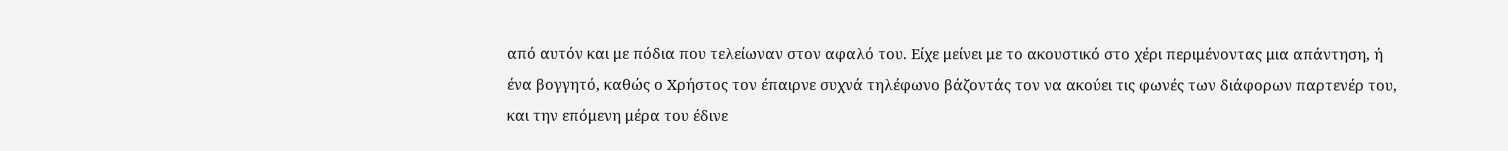από αυτόν και με πόδια που τελείωναν στον αφαλό του. Είχε μείνει με το ακουστικό στο χέρι περιμένοντας μια απάντηση, ή ένα βογγητό, καθώς ο Χρήστος τον έπαιρνε συχνά τηλέφωνο βάζοντάς τον να ακούει τις φωνές των διάφορων παρτενέρ του, και την επόμενη μέρα του έδινε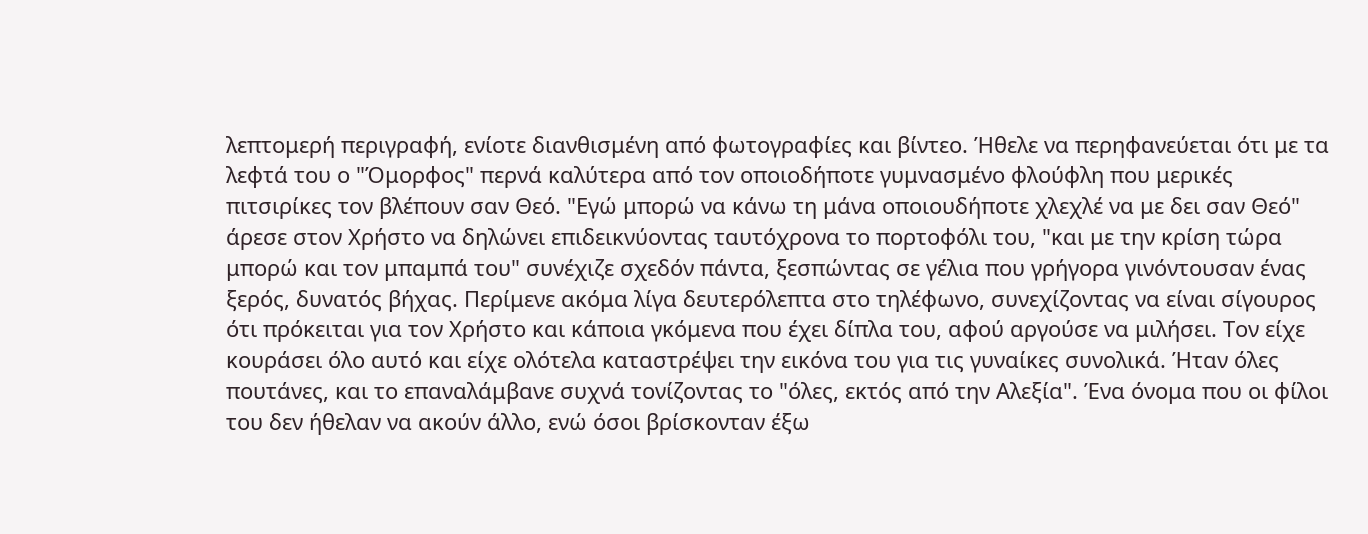λεπτομερή περιγραφή, ενίοτε διανθισμένη από φωτογραφίες και βίντεο. Ήθελε να περηφανεύεται ότι με τα λεφτά του ο "Όμορφος" περνά καλύτερα από τον οποιοδήποτε γυμνασμένο φλούφλη που μερικές πιτσιρίκες τον βλέπουν σαν Θεό. "Εγώ μπορώ να κάνω τη μάνα οποιουδήποτε χλεχλέ να με δει σαν Θεό" άρεσε στον Χρήστο να δηλώνει επιδεικνύοντας ταυτόχρονα το πορτοφόλι του, "και με την κρίση τώρα μπορώ και τον μπαμπά του" συνέχιζε σχεδόν πάντα, ξεσπώντας σε γέλια που γρήγορα γινόντουσαν ένας ξερός, δυνατός βήχας. Περίμενε ακόμα λίγα δευτερόλεπτα στο τηλέφωνο, συνεχίζοντας να είναι σίγουρος ότι πρόκειται για τον Χρήστο και κάποια γκόμενα που έχει δίπλα του, αφού αργούσε να μιλήσει. Τον είχε κουράσει όλο αυτό και είχε ολότελα καταστρέψει την εικόνα του για τις γυναίκες συνολικά. Ήταν όλες πουτάνες, και το επαναλάμβανε συχνά τονίζοντας το "όλες, εκτός από την Αλεξία". Ένα όνομα που οι φίλοι του δεν ήθελαν να ακούν άλλο, ενώ όσοι βρίσκονταν έξω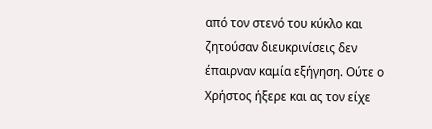από τον στενό του κύκλο και ζητούσαν διευκρινίσεις δεν έπαιρναν καμία εξήγηση. Ούτε ο Χρήστος ήξερε και ας τον είχε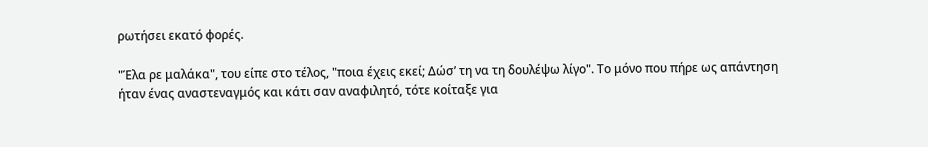ρωτήσει εκατό φορές.

"Έλα ρε μαλάκα", του είπε στο τέλος, "ποια έχεις εκεί; Δώσ’ τη να τη δουλέψω λίγο". Το μόνο που πήρε ως απάντηση ήταν ένας αναστεναγμός και κάτι σαν αναφιλητό, τότε κοίταξε για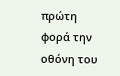πρώτη φορά την οθόνη του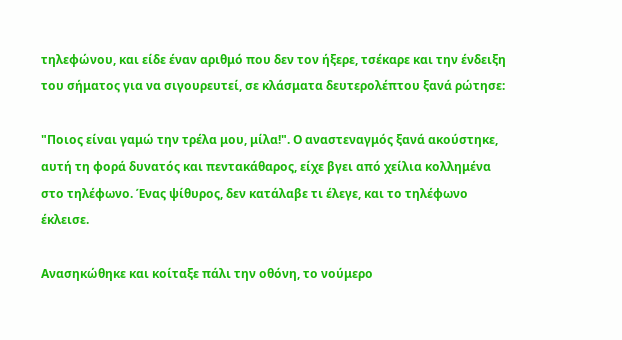τηλεφώνου, και είδε έναν αριθμό που δεν τον ήξερε, τσέκαρε και την ένδειξη του σήματος για να σιγουρευτεί, σε κλάσματα δευτερολέπτου ξανά ρώτησε:

"Ποιος είναι γαμώ την τρέλα μου, μίλα!". Ο αναστεναγμός ξανά ακούστηκε, αυτή τη φορά δυνατός και πεντακάθαρος, είχε βγει από χείλια κολλημένα στο τηλέφωνο. Ένας ψίθυρος, δεν κατάλαβε τι έλεγε, και το τηλέφωνο έκλεισε.

Ανασηκώθηκε και κοίταξε πάλι την οθόνη, το νούμερο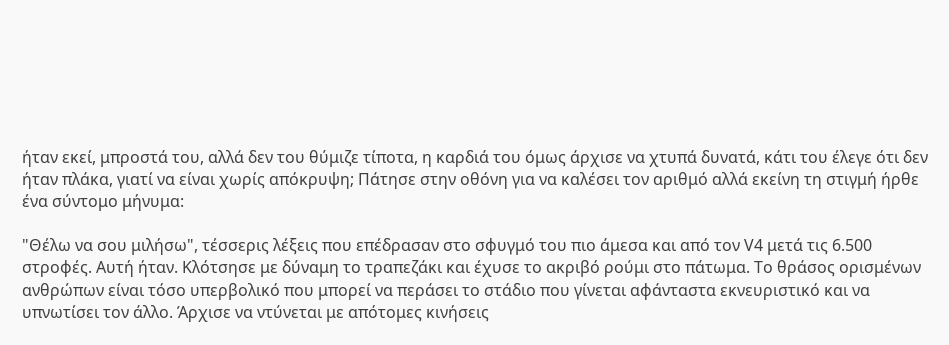ήταν εκεί, μπροστά του, αλλά δεν του θύμιζε τίποτα, η καρδιά του όμως άρχισε να χτυπά δυνατά, κάτι του έλεγε ότι δεν ήταν πλάκα, γιατί να είναι χωρίς απόκρυψη; Πάτησε στην οθόνη για να καλέσει τον αριθμό αλλά εκείνη τη στιγμή ήρθε ένα σύντομο μήνυμα:

"Θέλω να σου μιλήσω", τέσσερις λέξεις που επέδρασαν στο σφυγμό του πιο άμεσα και από τον V4 μετά τις 6.500 στροφές. Αυτή ήταν. Κλότσησε με δύναμη το τραπεζάκι και έχυσε το ακριβό ρούμι στο πάτωμα. Το θράσος ορισμένων ανθρώπων είναι τόσο υπερβολικό που μπορεί να περάσει το στάδιο που γίνεται αφάνταστα εκνευριστικό και να υπνωτίσει τον άλλο. Άρχισε να ντύνεται με απότομες κινήσεις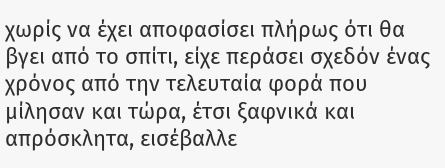χωρίς να έχει αποφασίσει πλήρως ότι θα βγει από το σπίτι, είχε περάσει σχεδόν ένας χρόνος από την τελευταία φορά που μίλησαν και τώρα, έτσι ξαφνικά και απρόσκλητα, εισέβαλλε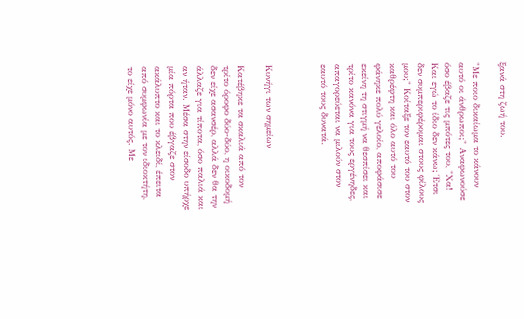ξανά στη ζωή του.

"Με ποιο δικαίωμα το κάνουν αυτό οι άνθρωποι;" Αναφωνούσε όσο έβαζε τις μπότες του, "Χα! Και εγώ το ίδιο δεν κάνω; Έτσι δεν συμπεριφέρομαι στους φίλους μου;" Κοίταξε τον εαυτό του στον καθρέφτη και όλο αυτό του φάνηκε πολύ γελοίο, αποφάσισε εκείνη τη στιγμή να θεσπίσει και τρίτο κανόνα για τους εργένηδες, απαγορεύεται να μιλούν στον εαυτό τους δυνατά.



Κυνήγι των σημείων

Κατέβηκε τα σκαλιά από τον τρίτο όροφο δύο-δύο, η οικοδομή δεν είχε ασανσέρ, αλλά δεν θα την άλλαζε για τίποτα, όσο παλιά και αν ήταν. Μέσα στην είσοδο υπήρχε μία πόρτα που έβγαζε στον ακάλυπτο και το κλειδί, έπειτα από συμφωνία με τον ιδιοκτήτη, το είχε μόνο αυτός. Με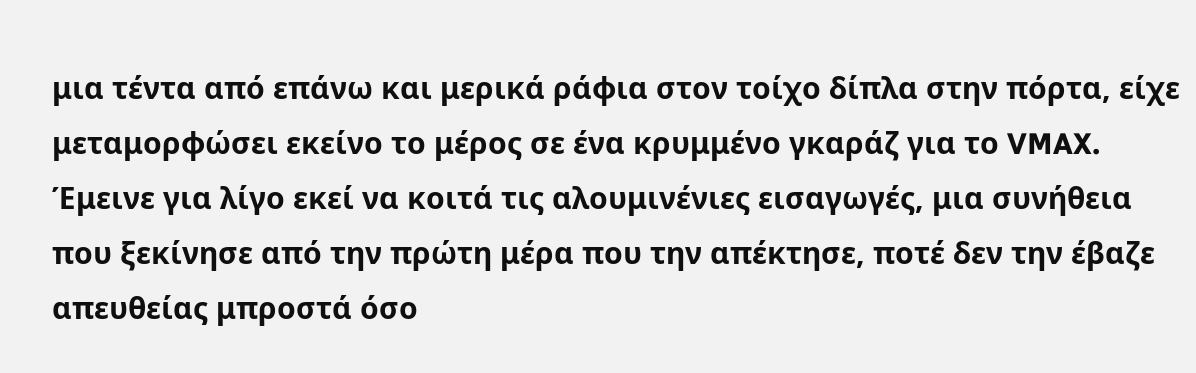μια τέντα από επάνω και μερικά ράφια στον τοίχο δίπλα στην πόρτα, είχε μεταμορφώσει εκείνο το μέρος σε ένα κρυμμένο γκαράζ για το VMAX. Έμεινε για λίγο εκεί να κοιτά τις αλουμινένιες εισαγωγές, μια συνήθεια που ξεκίνησε από την πρώτη μέρα που την απέκτησε, ποτέ δεν την έβαζε απευθείας μπροστά όσο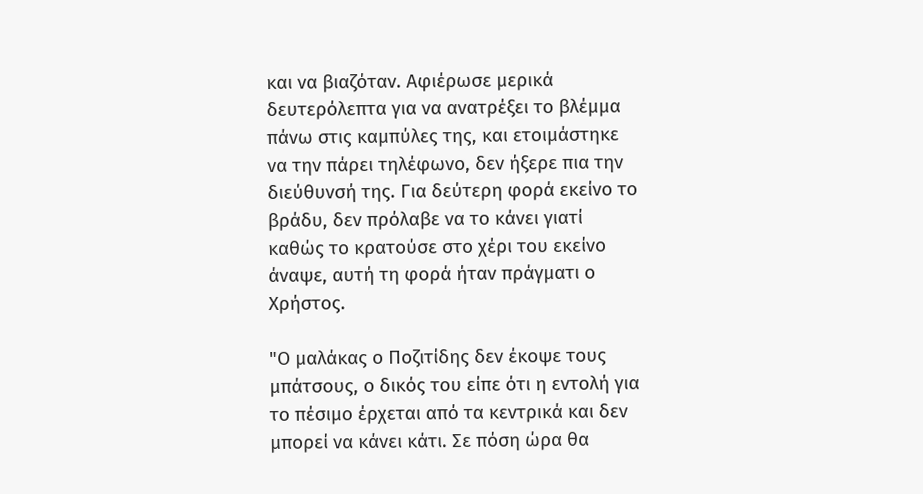και να βιαζόταν. Αφιέρωσε μερικά δευτερόλεπτα για να ανατρέξει το βλέμμα πάνω στις καμπύλες της, και ετοιμάστηκε να την πάρει τηλέφωνο, δεν ήξερε πια την διεύθυνσή της. Για δεύτερη φορά εκείνο το βράδυ, δεν πρόλαβε να το κάνει γιατί καθώς το κρατούσε στο χέρι του εκείνο άναψε, αυτή τη φορά ήταν πράγματι ο Χρήστος.

"Ο μαλάκας ο Ποζιτίδης δεν έκοψε τους μπάτσους, ο δικός του είπε ότι η εντολή για το πέσιμο έρχεται από τα κεντρικά και δεν μπορεί να κάνει κάτι. Σε πόση ώρα θα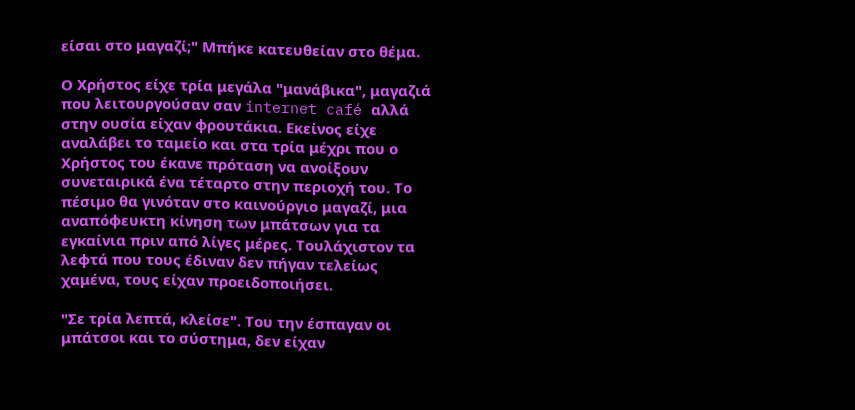είσαι στο μαγαζί;" Μπήκε κατευθείαν στο θέμα.

Ο Χρήστος είχε τρία μεγάλα "μανάβικα", μαγαζιά που λειτουργούσαν σαν internet café αλλά στην ουσία είχαν φρουτάκια. Εκείνος είχε αναλάβει το ταμείο και στα τρία μέχρι που ο Χρήστος του έκανε πρόταση να ανοίξουν συνεταιρικά ένα τέταρτο στην περιοχή του. Το πέσιμο θα γινόταν στο καινούργιο μαγαζί, μια αναπόφευκτη κίνηση των μπάτσων για τα εγκαίνια πριν από λίγες μέρες. Τουλάχιστον τα λεφτά που τους έδιναν δεν πήγαν τελείως χαμένα, τους είχαν προειδοποιήσει.

"Σε τρία λεπτά, κλείσε". Του την έσπαγαν οι μπάτσοι και το σύστημα, δεν είχαν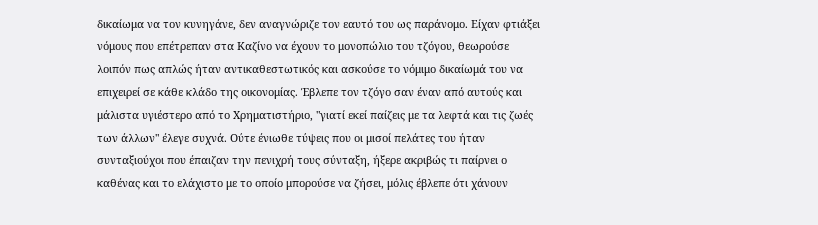δικαίωμα να τον κυνηγάνε, δεν αναγνώριζε τον εαυτό του ως παράνομο. Είχαν φτιάξει νόμους που επέτρεπαν στα Καζίνο να έχουν το μονοπώλιο του τζόγου, θεωρούσε λοιπόν πως απλώς ήταν αντικαθεστωτικός και ασκούσε το νόμιμο δικαίωμά του να επιχειρεί σε κάθε κλάδο της οικονομίας. Έβλεπε τον τζόγο σαν έναν από αυτούς και μάλιστα υγιέστερο από το Χρηματιστήριο, "γιατί εκεί παίζεις με τα λεφτά και τις ζωές των άλλων" έλεγε συχνά. Ούτε ένιωθε τύψεις που οι μισοί πελάτες του ήταν συνταξιούχοι που έπαιζαν την πενιχρή τους σύνταξη, ήξερε ακριβώς τι παίρνει ο καθένας και το ελάχιστο με το οποίο μπορούσε να ζήσει, μόλις έβλεπε ότι χάνουν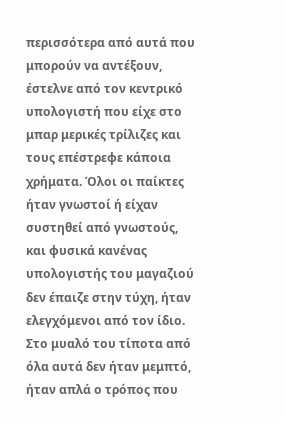περισσότερα από αυτά που μπορούν να αντέξουν, έστελνε από τον κεντρικό υπολογιστή που είχε στο μπαρ μερικές τρίλιζες και τους επέστρεφε κάποια χρήματα. Όλοι οι παίκτες ήταν γνωστοί ή είχαν συστηθεί από γνωστούς, και φυσικά κανένας υπολογιστής του μαγαζιού δεν έπαιζε στην τύχη, ήταν ελεγχόμενοι από τον ίδιο. Στο μυαλό του τίποτα από όλα αυτά δεν ήταν μεμπτό, ήταν απλά ο τρόπος που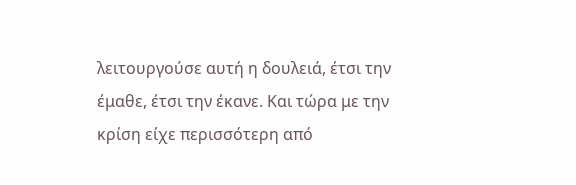λειτουργούσε αυτή η δουλειά, έτσι την έμαθε, έτσι την έκανε. Και τώρα με την κρίση είχε περισσότερη από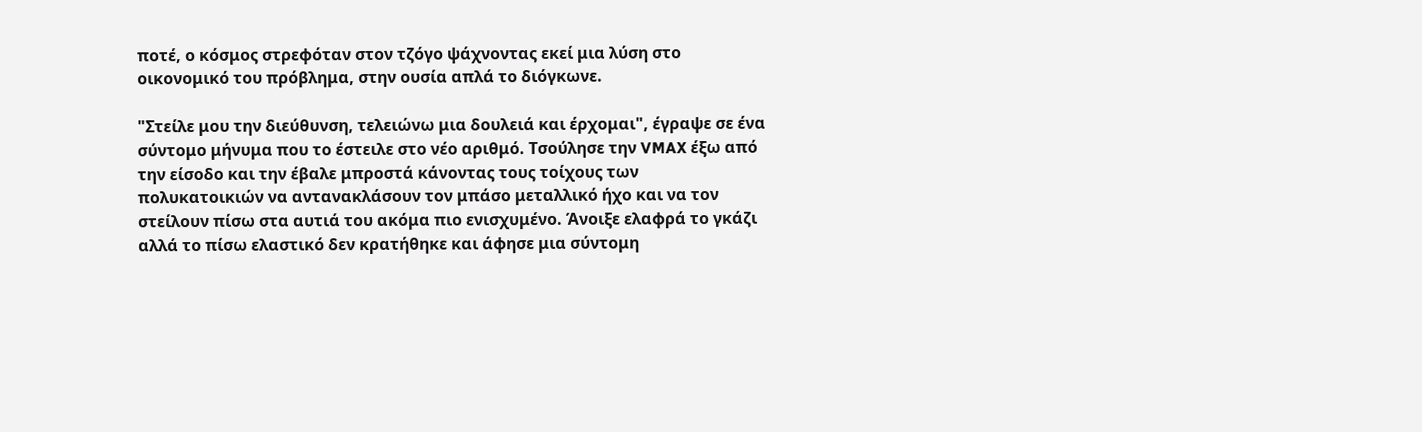ποτέ, ο κόσμος στρεφόταν στον τζόγο ψάχνοντας εκεί μια λύση στο οικονομικό του πρόβλημα, στην ουσία απλά το διόγκωνε.

"Στείλε μου την διεύθυνση, τελειώνω μια δουλειά και έρχομαι", έγραψε σε ένα σύντομο μήνυμα που το έστειλε στο νέο αριθμό. Τσούλησε την VMAX έξω από την είσοδο και την έβαλε μπροστά κάνοντας τους τοίχους των πολυκατοικιών να αντανακλάσουν τον μπάσο μεταλλικό ήχο και να τον στείλουν πίσω στα αυτιά του ακόμα πιο ενισχυμένο. Άνοιξε ελαφρά το γκάζι αλλά το πίσω ελαστικό δεν κρατήθηκε και άφησε μια σύντομη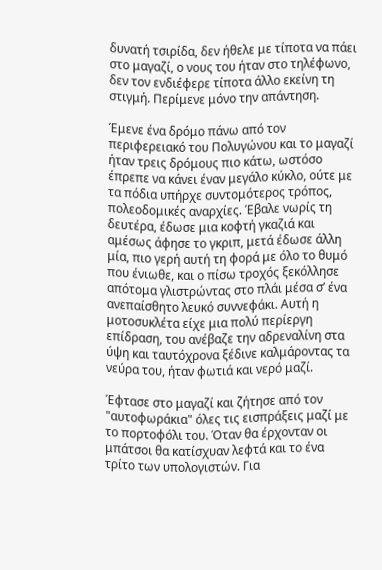δυνατή τσιρίδα, δεν ήθελε με τίποτα να πάει στο μαγαζί, ο νους του ήταν στο τηλέφωνο, δεν τον ενδιέφερε τίποτα άλλο εκείνη τη στιγμή. Περίμενε μόνο την απάντηση.

Έμενε ένα δρόμο πάνω από τον περιφερειακό του Πολυγώνου και το μαγαζί ήταν τρεις δρόμους πιο κάτω, ωστόσο έπρεπε να κάνει έναν μεγάλο κύκλο, ούτε με τα πόδια υπήρχε συντομότερος τρόπος, πολεοδομικές αναρχίες. Έβαλε νωρίς τη δευτέρα, έδωσε μια κοφτή γκαζιά και αμέσως άφησε το γκριπ, μετά έδωσε άλλη μία, πιο γερή αυτή τη φορά με όλο το θυμό που ένιωθε, και ο πίσω τροχός ξεκόλλησε απότομα γλιστρώντας στο πλάι μέσα σ’ ένα ανεπαίσθητο λευκό συννεφάκι. Αυτή η μοτοσυκλέτα είχε μια πολύ περίεργη επίδραση, του ανέβαζε την αδρεναλίνη στα ύψη και ταυτόχρονα ξέδινε καλμάροντας τα νεύρα του, ήταν φωτιά και νερό μαζί.

Έφτασε στο μαγαζί και ζήτησε από τον "αυτοφωράκια" όλες τις εισπράξεις μαζί με το πορτοφόλι του. Όταν θα έρχονταν οι μπάτσοι θα κατίσχυαν λεφτά και το ένα τρίτο των υπολογιστών. Για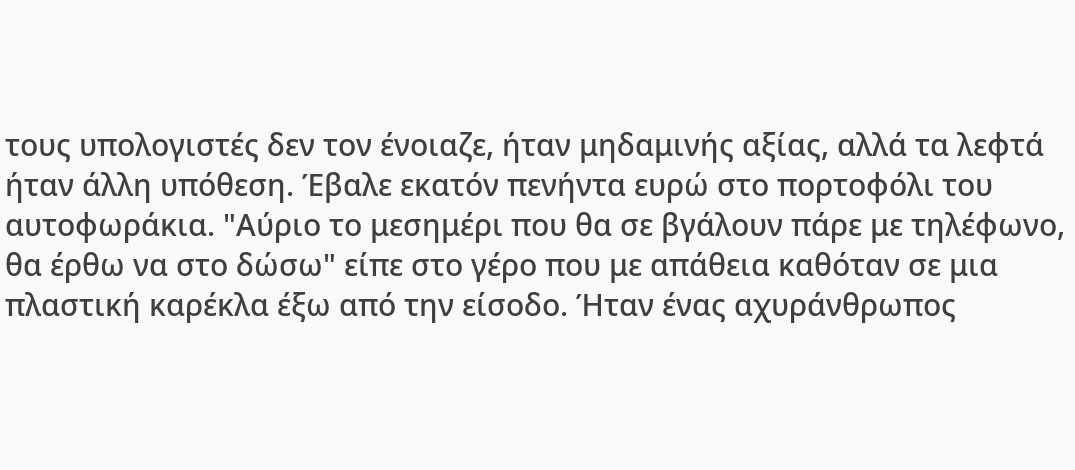τους υπολογιστές δεν τον ένοιαζε, ήταν μηδαμινής αξίας, αλλά τα λεφτά ήταν άλλη υπόθεση. Έβαλε εκατόν πενήντα ευρώ στο πορτοφόλι του αυτοφωράκια. "Αύριο το μεσημέρι που θα σε βγάλουν πάρε με τηλέφωνο, θα έρθω να στο δώσω" είπε στο γέρο που με απάθεια καθόταν σε μια πλαστική καρέκλα έξω από την είσοδο. Ήταν ένας αχυράνθρωπος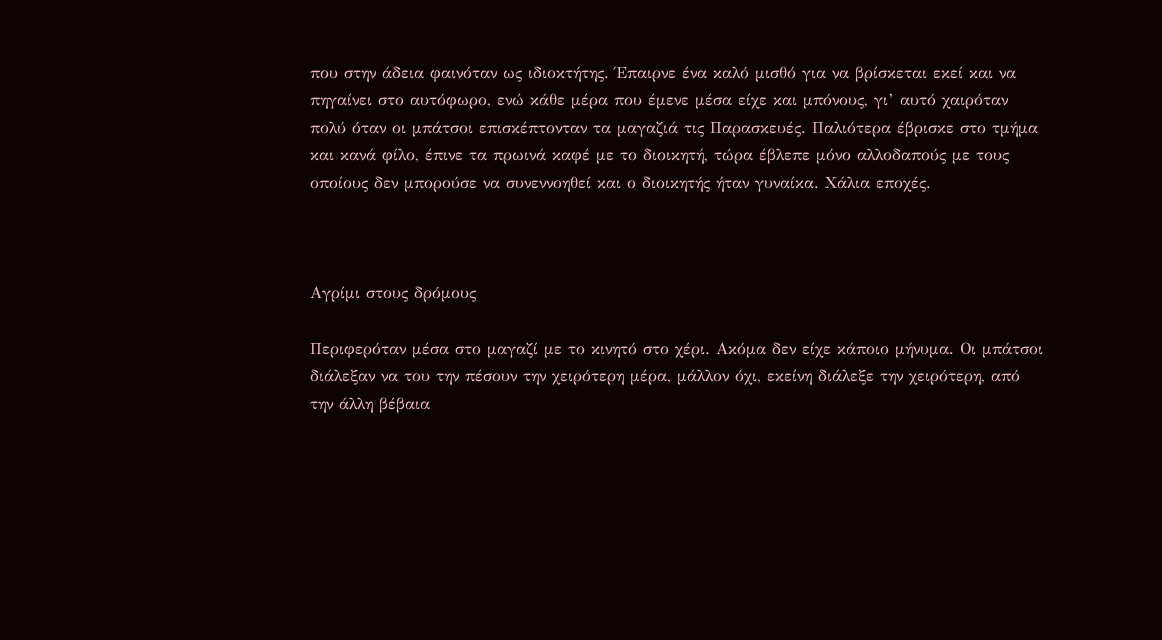που στην άδεια φαινόταν ως ιδιοκτήτης. Έπαιρνε ένα καλό μισθό για να βρίσκεται εκεί και να πηγαίνει στο αυτόφωρο, ενώ κάθε μέρα που έμενε μέσα είχε και μπόνους, γι’ αυτό χαιρόταν πολύ όταν οι μπάτσοι επισκέπτονταν τα μαγαζιά τις Παρασκευές. Παλιότερα έβρισκε στο τμήμα και κανά φίλο, έπινε τα πρωινά καφέ με το διοικητή, τώρα έβλεπε μόνο αλλοδαπούς με τους οποίους δεν μπορούσε να συνεννοηθεί και ο διοικητής ήταν γυναίκα. Χάλια εποχές.



Αγρίμι στους δρόμους

Περιφερόταν μέσα στο μαγαζί με το κινητό στο χέρι. Ακόμα δεν είχε κάποιο μήνυμα. Οι μπάτσοι διάλεξαν να του την πέσουν την χειρότερη μέρα, μάλλον όχι, εκείνη διάλεξε την χειρότερη, από την άλλη βέβαια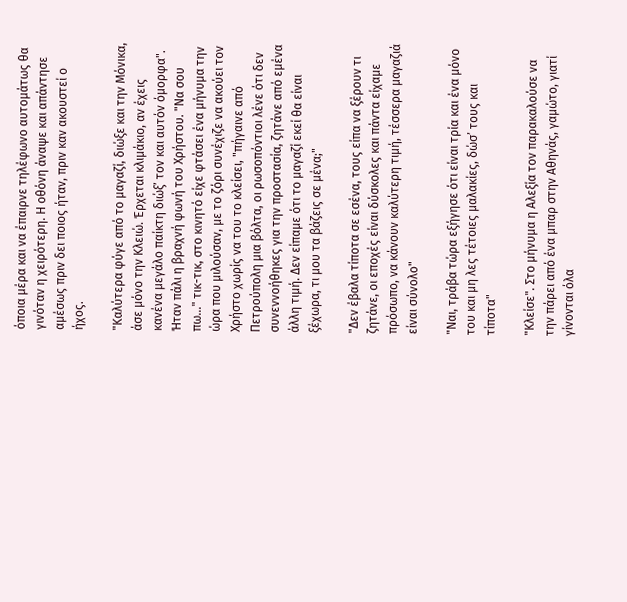όποια μέρα και να έπαιρνε τηλέφωνο αυτομάτως θα γινόταν η χειρότερη. Η οθόνη άναψε και απάντησε αμέσως πριν δει ποιος ήταν, πριν καν ακουστεί ο ήχος.

"Καλύτερα φύγε από το μαγαζί, διώξε και την Μόνικα, άσε μόνο την Κλειώ. Έρχεται κλιμάκιο, αν έχεις κανένα μεγάλο παίκτη διώξ’ τον και αυτόν όμορφα". Ήταν πάλι η βραχνή φωνή του Χρήστου. "Να σου πω…" τικ-τικ, στο κινητό είχε φτάσει ένα μήνυμα την ώρα που μιλούσαν, με το ζόρι συνέχιζε να ακούει τον Χρήστο χωρίς να του το κλείσει, "πήγαινε από Πετρούπολη μια βόλτα, οι ρωσοπόντιοι λένε ότι δεν συνεννοήθηκες για την προστασία, ζητάνε από εμένα άλλη τιμή. Δεν είπαμε ότι το μαγαζί εκεί θα είναι ξέχωρα, τι μου τα βάζεις σε μένα;"

"Δεν έβαλα τίποτα σε εσένα, τους είπα να ξέρουν τι ζητάνε, οι εποχές είναι δύσκολες και πάντα είχαμε πρόσωπο, να κάνουν καλύτερη τιμή, τέσσερα μαγαζιά είναι σύνολο"

"Ναι, τράβα τώρα εξήγησε ότι είναι τρία και ένα μόνο του και μη λες τέτοιες μαλακίες, δώσ’ τους και τίποτα"

"Κλείσε". Στο μήνυμα η Αλεξία τον παρακαλούσε να την πάρει από ένα μπαρ στην Αθηνάς, γαμώτο, γιατί γίνονται όλα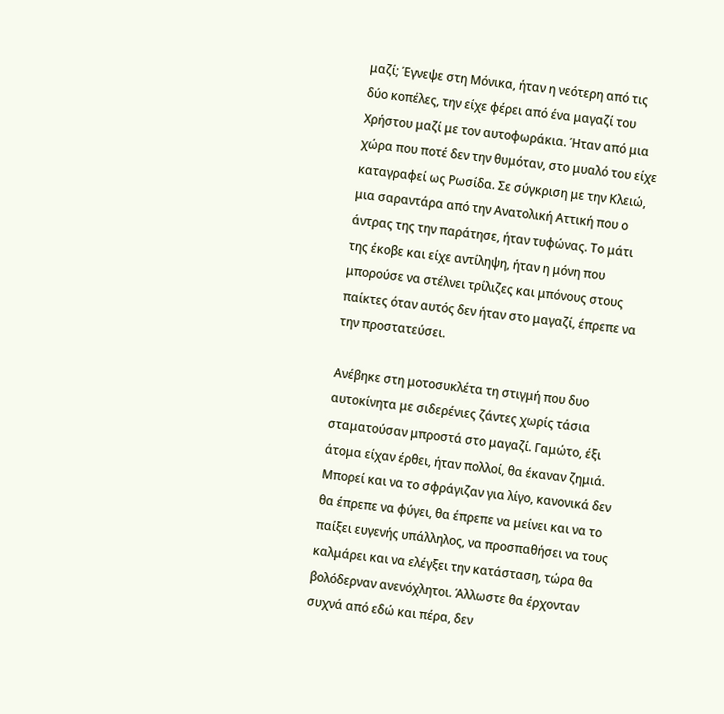μαζί; Έγνεψε στη Μόνικα, ήταν η νεότερη από τις δύο κοπέλες, την είχε φέρει από ένα μαγαζί του Χρήστου μαζί με τον αυτοφωράκια. Ήταν από μια χώρα που ποτέ δεν την θυμόταν, στο μυαλό του είχε καταγραφεί ως Ρωσίδα. Σε σύγκριση με την Κλειώ, μια σαραντάρα από την Ανατολική Αττική που ο άντρας της την παράτησε, ήταν τυφώνας. Το μάτι της έκοβε και είχε αντίληψη, ήταν η μόνη που μπορούσε να στέλνει τρίλιζες και μπόνους στους παίκτες όταν αυτός δεν ήταν στο μαγαζί, έπρεπε να την προστατεύσει.

Ανέβηκε στη μοτοσυκλέτα τη στιγμή που δυο αυτοκίνητα με σιδερένιες ζάντες χωρίς τάσια σταματούσαν μπροστά στο μαγαζί. Γαμώτο, έξι άτομα είχαν έρθει, ήταν πολλοί, θα έκαναν ζημιά. Μπορεί και να το σφράγιζαν για λίγο, κανονικά δεν θα έπρεπε να φύγει, θα έπρεπε να μείνει και να το παίξει ευγενής υπάλληλος, να προσπαθήσει να τους καλμάρει και να ελέγξει την κατάσταση, τώρα θα βολόδερναν ανενόχλητοι. Άλλωστε θα έρχονταν συχνά από εδώ και πέρα, δεν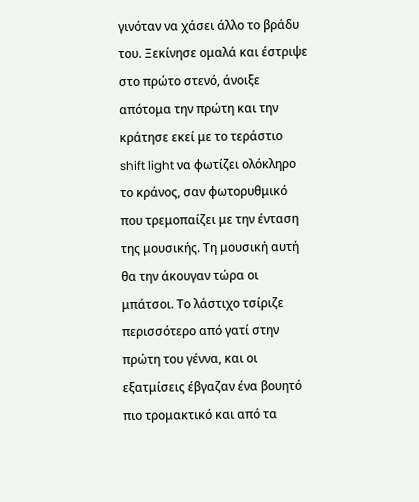γινόταν να χάσει άλλο το βράδυ του. Ξεκίνησε ομαλά και έστριψε στο πρώτο στενό, άνοιξε απότομα την πρώτη και την κράτησε εκεί με το τεράστιο shift light να φωτίζει ολόκληρο το κράνος, σαν φωτορυθμικό που τρεμοπαίζει με την ένταση της μουσικής. Τη μουσική αυτή θα την άκουγαν τώρα οι μπάτσοι. Το λάστιχο τσίριζε περισσότερο από γατί στην πρώτη του γέννα, και οι εξατμίσεις έβγαζαν ένα βουητό πιο τρομακτικό και από τα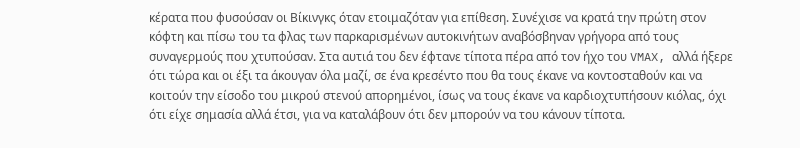κέρατα που φυσούσαν οι Βίκινγκς όταν ετοιμαζόταν για επίθεση. Συνέχισε να κρατά την πρώτη στον κόφτη και πίσω του τα φλας των παρκαρισμένων αυτοκινήτων αναβόσβηναν γρήγορα από τους συναγερμούς που χτυπούσαν. Στα αυτιά του δεν έφτανε τίποτα πέρα από τον ήχο του VMAX, αλλά ήξερε ότι τώρα και οι έξι τα άκουγαν όλα μαζί, σε ένα κρεσέντο που θα τους έκανε να κοντοσταθούν και να κοιτούν την είσοδο του μικρού στενού απορημένοι, ίσως να τους έκανε να καρδιοχτυπήσουν κιόλας, όχι ότι είχε σημασία αλλά έτσι, για να καταλάβουν ότι δεν μπορούν να του κάνουν τίποτα.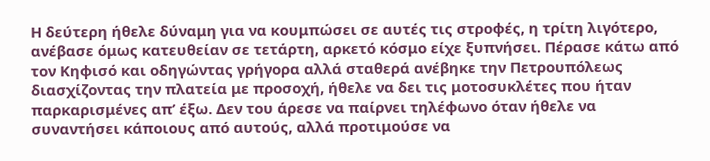Η δεύτερη ήθελε δύναμη για να κουμπώσει σε αυτές τις στροφές, η τρίτη λιγότερο, ανέβασε όμως κατευθείαν σε τετάρτη, αρκετό κόσμο είχε ξυπνήσει. Πέρασε κάτω από τον Κηφισό και οδηγώντας γρήγορα αλλά σταθερά ανέβηκε την Πετρουπόλεως διασχίζοντας την πλατεία με προσοχή, ήθελε να δει τις μοτοσυκλέτες που ήταν παρκαρισμένες απ’ έξω. Δεν του άρεσε να παίρνει τηλέφωνο όταν ήθελε να συναντήσει κάποιους από αυτούς, αλλά προτιμούσε να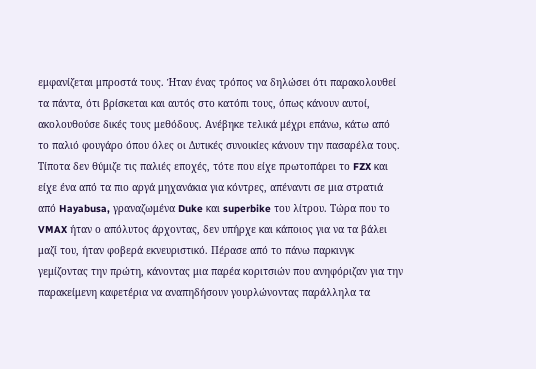εμφανίζεται μπροστά τους. Ήταν ένας τρόπος να δηλώσει ότι παρακολουθεί τα πάντα, ότι βρίσκεται και αυτός στο κατόπι τους, όπως κάνουν αυτοί, ακολουθούσε δικές τους μεθόδους. Ανέβηκε τελικά μέχρι επάνω, κάτω από το παλιό φουγάρο όπου όλες οι Δυτικές συνοικίες κάνουν την πασαρέλα τους. Τίποτα δεν θύμιζε τις παλιές εποχές, τότε που είχε πρωτοπάρει το FZX και είχε ένα από τα πιο αργά μηχανάκια για κόντρες, απέναντι σε μια στρατιά από Hayabusa, γραναζωμένα Duke και superbike του λίτρου. Τώρα που το VMAX ήταν ο απόλυτος άρχοντας, δεν υπήρχε και κάποιος για να τα βάλει μαζί του, ήταν φοβερά εκνευριστικό. Πέρασε από το πάνω παρκινγκ γεμίζοντας την πρώτη, κάνοντας μια παρέα κοριτσιών που ανηφόριζαν για την παρακείμενη καφετέρια να αναπηδήσουν γουρλώνοντας παράλληλα τα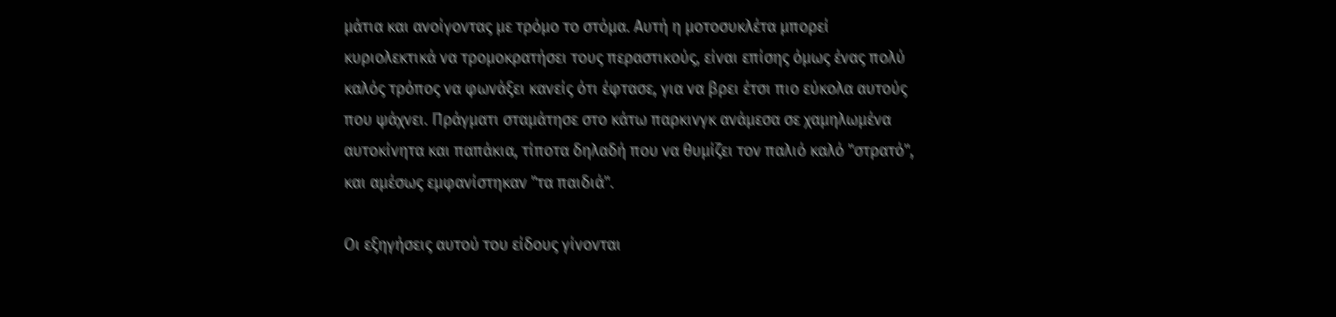μάτια και ανοίγοντας με τρόμο το στόμα. Αυτή η μοτοσυκλέτα μπορεί κυριολεκτικά να τρομοκρατήσει τους περαστικούς, είναι επίσης όμως ένας πολύ καλός τρόπος να φωνάξει κανείς ότι έφτασε, για να βρει έτσι πιο εύκολα αυτούς που ψάχνει. Πράγματι σταμάτησε στο κάτω παρκινγκ ανάμεσα σε χαμηλωμένα αυτοκίνητα και παπάκια, τίποτα δηλαδή που να θυμίζει τον παλιό καλό "στρατό", και αμέσως εμφανίστηκαν "τα παιδιά".

Οι εξηγήσεις αυτού του είδους γίνονται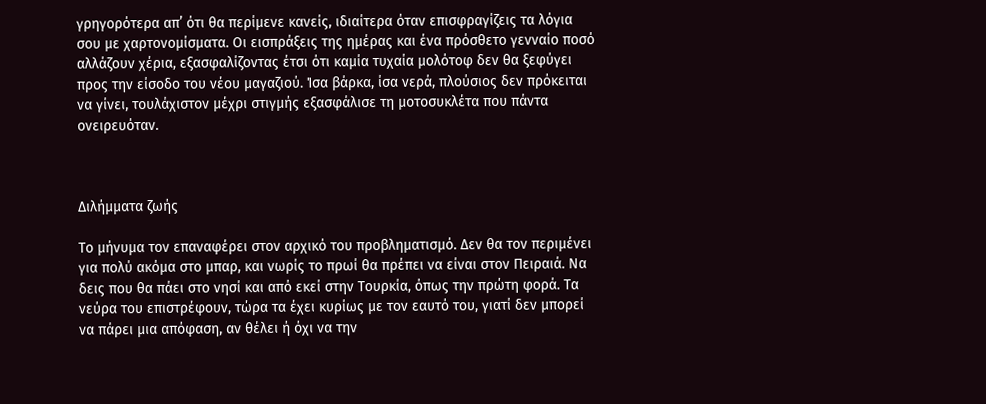γρηγορότερα απ’ ότι θα περίμενε κανείς, ιδιαίτερα όταν επισφραγίζεις τα λόγια σου με χαρτονομίσματα. Οι εισπράξεις της ημέρας και ένα πρόσθετο γενναίο ποσό αλλάζουν χέρια, εξασφαλίζοντας έτσι ότι καμία τυχαία μολότοφ δεν θα ξεφύγει προς την είσοδο του νέου μαγαζιού. Ίσα βάρκα, ίσα νερά, πλούσιος δεν πρόκειται να γίνει, τουλάχιστον μέχρι στιγμής εξασφάλισε τη μοτοσυκλέτα που πάντα ονειρευόταν.



Διλήμματα ζωής

Το μήνυμα τον επαναφέρει στον αρχικό του προβληματισμό. Δεν θα τον περιμένει για πολύ ακόμα στο μπαρ, και νωρίς το πρωί θα πρέπει να είναι στον Πειραιά. Να δεις που θα πάει στο νησί και από εκεί στην Τουρκία, όπως την πρώτη φορά. Τα νεύρα του επιστρέφουν, τώρα τα έχει κυρίως με τον εαυτό του, γιατί δεν μπορεί να πάρει μια απόφαση, αν θέλει ή όχι να την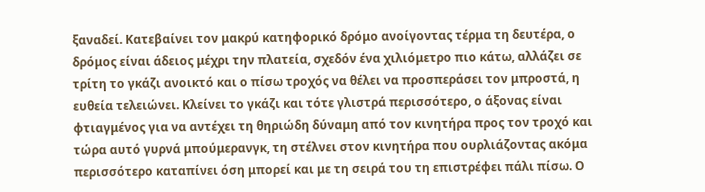ξαναδεί. Κατεβαίνει τον μακρύ κατηφορικό δρόμο ανοίγοντας τέρμα τη δευτέρα, ο δρόμος είναι άδειος μέχρι την πλατεία, σχεδόν ένα χιλιόμετρο πιο κάτω, αλλάζει σε τρίτη το γκάζι ανοικτό και ο πίσω τροχός να θέλει να προσπεράσει τον μπροστά, η ευθεία τελειώνει. Κλείνει το γκάζι και τότε γλιστρά περισσότερο, ο άξονας είναι φτιαγμένος για να αντέχει τη θηριώδη δύναμη από τον κινητήρα προς τον τροχό και τώρα αυτό γυρνά μπούμερανγκ, τη στέλνει στον κινητήρα που ουρλιάζοντας ακόμα περισσότερο καταπίνει όση μπορεί και με τη σειρά του τη επιστρέφει πάλι πίσω. Ο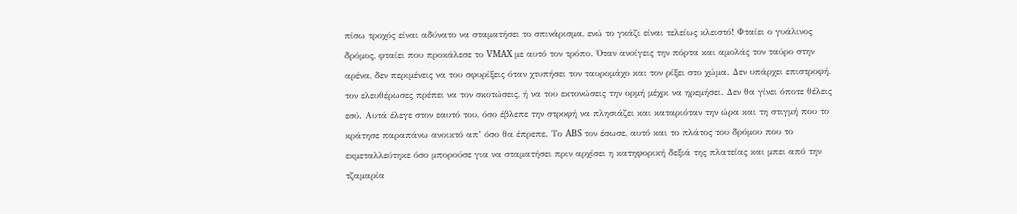πίσω τροχός είναι αδύνατο να σταματήσει το σπινάρισμα, ενώ το γκάζι είναι τελείως κλειστό! Φταίει ο γυάλινος δρόμος, φταίει που προκάλεσε το VMAX με αυτό τον τρόπο. Όταν ανοίγεις την πόρτα και αμολάς τον ταύρο στην αρένα, δεν περιμένεις να του σφυρίξεις όταν χτυπήσει τον ταυρομάχο και τον ρίξει στο χώμα. Δεν υπάρχει επιστροφή, τον ελευθέρωσες πρέπει να τον σκοτώσεις, ή να του εκτονώσεις την ορμή μέχρι να ηρεμήσει. Δεν θα γίνει όποτε θέλεις εσύ. Αυτά έλεγε στον εαυτό του, όσο έβλεπε την στροφή να πλησιάζει και καταριόταν την ώρα και τη στιγμή που το κράτησε παραπάνω ανοικτό απ’ όσο θα έπρεπε. Το ABS τον έσωσε, αυτό και το πλάτος του δρόμου που το εκμεταλλεύτηκε όσο μπορούσε για να σταματήσει πριν αρχίσει η κατηφορική δεξιά της πλατείας και μπει από την τζαμαρία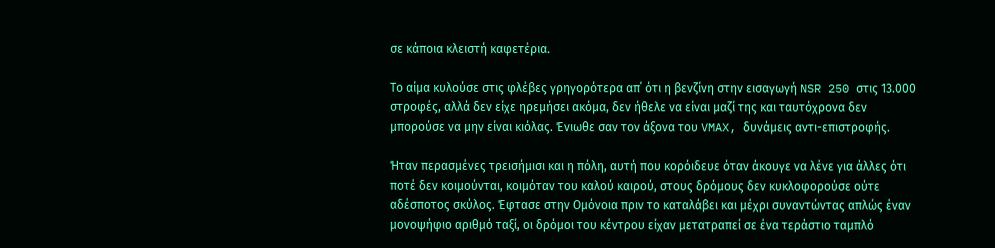σε κάποια κλειστή καφετέρια.

Το αίμα κυλούσε στις φλέβες γρηγορότερα απ΄ ότι η βενζίνη στην εισαγωγή NSR 250 στις 13.000 στροφές, αλλά δεν είχε ηρεμήσει ακόμα, δεν ήθελε να είναι μαζί της και ταυτόχρονα δεν μπορούσε να μην είναι κιόλας. Ένιωθε σαν τον άξονα του VMAX, δυνάμεις αντι-επιστροφής.

Ήταν περασμένες τρεισήμισι και η πόλη, αυτή που κορόιδευε όταν άκουγε να λένε για άλλες ότι ποτέ δεν κοιμούνται, κοιμόταν του καλού καιρού, στους δρόμους δεν κυκλοφορούσε ούτε αδέσποτος σκύλος. Έφτασε στην Ομόνοια πριν το καταλάβει και μέχρι συναντώντας απλώς έναν μονοψήφιο αριθμό ταξί, οι δρόμοι του κέντρου είχαν μετατραπεί σε ένα τεράστιο ταμπλό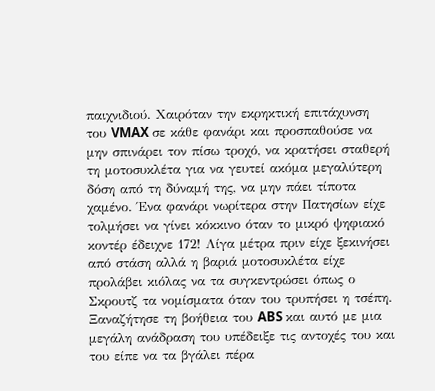παιχνιδιού. Χαιρόταν την εκρηκτική επιτάχυνση του VMAX σε κάθε φανάρι και προσπαθούσε να μην σπινάρει τον πίσω τροχό, να κρατήσει σταθερή τη μοτοσυκλέτα για να γευτεί ακόμα μεγαλύτερη δόση από τη δύναμή της, να μην πάει τίποτα χαμένο. Ένα φανάρι νωρίτερα στην Πατησίων είχε τολμήσει να γίνει κόκκινο όταν το μικρό ψηφιακό κοντέρ έδειχνε 172! Λίγα μέτρα πριν είχε ξεκινήσει από στάση αλλά η βαριά μοτοσυκλέτα είχε προλάβει κιόλας να τα συγκεντρώσει όπως ο Σκρουτζ τα νομίσματα όταν του τρυπήσει η τσέπη. Ξαναζήτησε τη βοήθεια του ABS και αυτό με μια μεγάλη ανάδραση του υπέδειξε τις αντοχές του και του είπε να τα βγάλει πέρα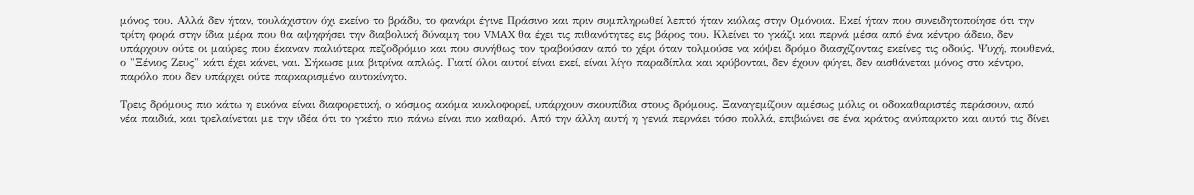μόνος του. Αλλά δεν ήταν, τουλάχιστον όχι εκείνο το βράδυ, το φανάρι έγινε Πράσινο και πριν συμπληρωθεί λεπτό ήταν κιόλας στην Ομόνοια. Εκεί ήταν που συνειδητοποίησε ότι την τρίτη φορά στην ίδια μέρα που θα αψηφήσει την διαβολική δύναμη του VMAX θα έχει τις πιθανότητες εις βάρος του. Κλείνει το γκάζι και περνά μέσα από ένα κέντρο άδειο, δεν υπάρχουν ούτε οι μαύρες που έκαναν παλιότερα πεζοδρόμιο και που συνήθως τον τραβούσαν από το χέρι όταν τολμούσε να κόψει δρόμο διασχίζοντας εκείνες τις οδούς. Ψυχή, πουθενά, ο "Ξένιος Ζευς" κάτι έχει κάνει, ναι. Σήκωσε μια βιτρίνα απλώς. Γιατί όλοι αυτοί είναι εκεί, είναι λίγο παραδίπλα και κρύβονται, δεν έχουν φύγει, δεν αισθάνεται μόνος στο κέντρο, παρόλο που δεν υπάρχει ούτε παρκαρισμένο αυτοκίνητο.

Τρεις δρόμους πιο κάτω η εικόνα είναι διαφορετική, ο κόσμος ακόμα κυκλοφορεί, υπάρχουν σκουπίδια στους δρόμους. Ξαναγεμίζουν αμέσως μόλις οι οδοκαθαριστές περάσουν, από νέα παιδιά, και τρελαίνεται με την ιδέα ότι το γκέτο πιο πάνω είναι πιο καθαρό. Από την άλλη αυτή η γενιά περνάει τόσο πολλά, επιβιώνει σε ένα κράτος ανύπαρκτο και αυτό τις δίνει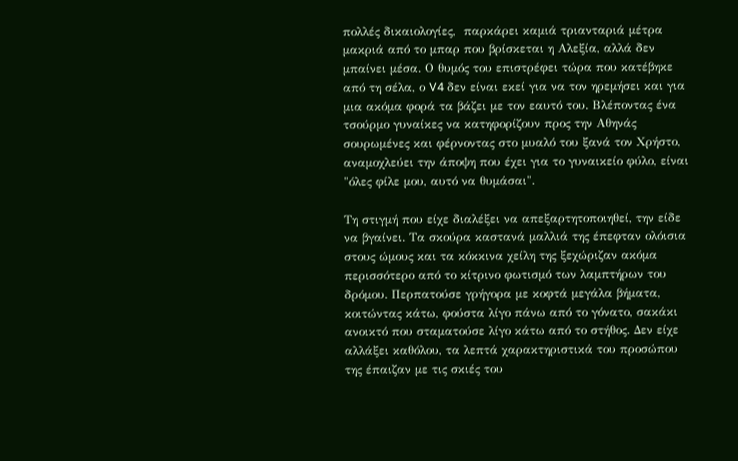πολλές δικαιολογίες,  παρκάρει καμιά τριανταριά μέτρα μακριά από το μπαρ που βρίσκεται η Αλεξία, αλλά δεν μπαίνει μέσα. Ο θυμός του επιστρέφει τώρα που κατέβηκε από τη σέλα, ο V4 δεν είναι εκεί για να τον ηρεμήσει και για μια ακόμα φορά τα βάζει με τον εαυτό του. Βλέποντας ένα τσούρμο γυναίκες να κατηφορίζουν προς την Αθηνάς σουρωμένες και φέρνοντας στο μυαλό του ξανά τον Χρήστο, αναμοχλεύει την άποψη που έχει για το γυναικείο φύλο, είναι "όλες φίλε μου, αυτό να θυμάσαι".

Τη στιγμή που είχε διαλέξει να απεξαρτητοποιηθεί, την είδε να βγαίνει. Τα σκούρα καστανά μαλλιά της έπεφταν ολόισια στους ώμους και τα κόκκινα χείλη της ξεχώριζαν ακόμα περισσότερο από το κίτρινο φωτισμό των λαμπτήρων του δρόμου. Περπατούσε γρήγορα με κοφτά μεγάλα βήματα, κοιτώντας κάτω, φούστα λίγο πάνω από το γόνατο, σακάκι ανοικτό που σταματούσε λίγο κάτω από το στήθος. Δεν είχε αλλάξει καθόλου, τα λεπτά χαρακτηριστικά του προσώπου της έπαιζαν με τις σκιές του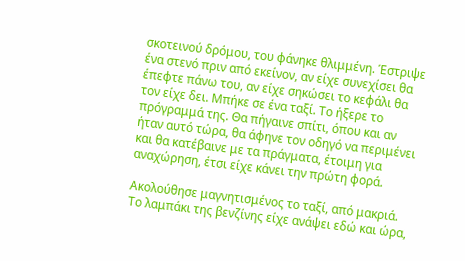σκοτεινού δρόμου, του φάνηκε θλιμμένη. Έστριψε ένα στενό πριν από εκείνον, αν είχε συνεχίσει θα έπεφτε πάνω του, αν είχε σηκώσει το κεφάλι θα τον είχε δει. Μπήκε σε ένα ταξί. Το ήξερε το πρόγραμμά της. Θα πήγαινε σπίτι, όπου και αν ήταν αυτό τώρα, θα άφηνε τον οδηγό να περιμένει και θα κατέβαινε με τα πράγματα, έτοιμη για αναχώρηση, έτσι είχε κάνει την πρώτη φορά.

Ακολούθησε μαγνητισμένος το ταξί, από μακριά. Το λαμπάκι της βενζίνης είχε ανάψει εδώ και ώρα,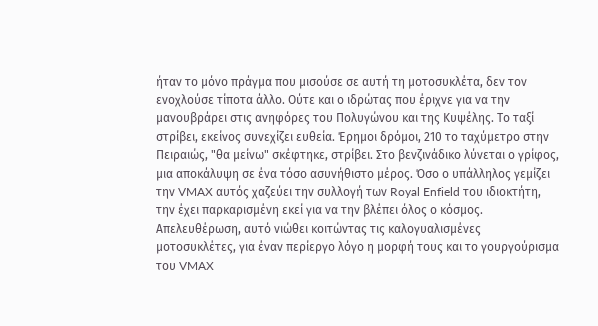ήταν το μόνο πράγμα που μισούσε σε αυτή τη μοτοσυκλέτα, δεν τον ενοχλούσε τίποτα άλλο. Ούτε και ο ιδρώτας που έριχνε για να την μανουβράρει στις ανηφόρες του Πολυγώνου και της Κυψέλης. Το ταξί στρίβει, εκείνος συνεχίζει ευθεία. Έρημοι δρόμοι, 210 το ταχύμετρο στην Πειραιώς, "θα μείνω" σκέφτηκε, στρίβει. Στο βενζινάδικο λύνεται ο γρίφος, μια αποκάλυψη σε ένα τόσο ασυνήθιστο μέρος. Όσο ο υπάλληλος γεμίζει την VMAX αυτός χαζεύει την συλλογή των Royal Enfield του ιδιοκτήτη, την έχει παρκαρισμένη εκεί για να την βλέπει όλος ο κόσμος. Απελευθέρωση, αυτό νιώθει κοιτώντας τις καλογυαλισμένες μοτοσυκλέτες, για έναν περίεργο λόγο η μορφή τους και το γουργούρισμα του VMAX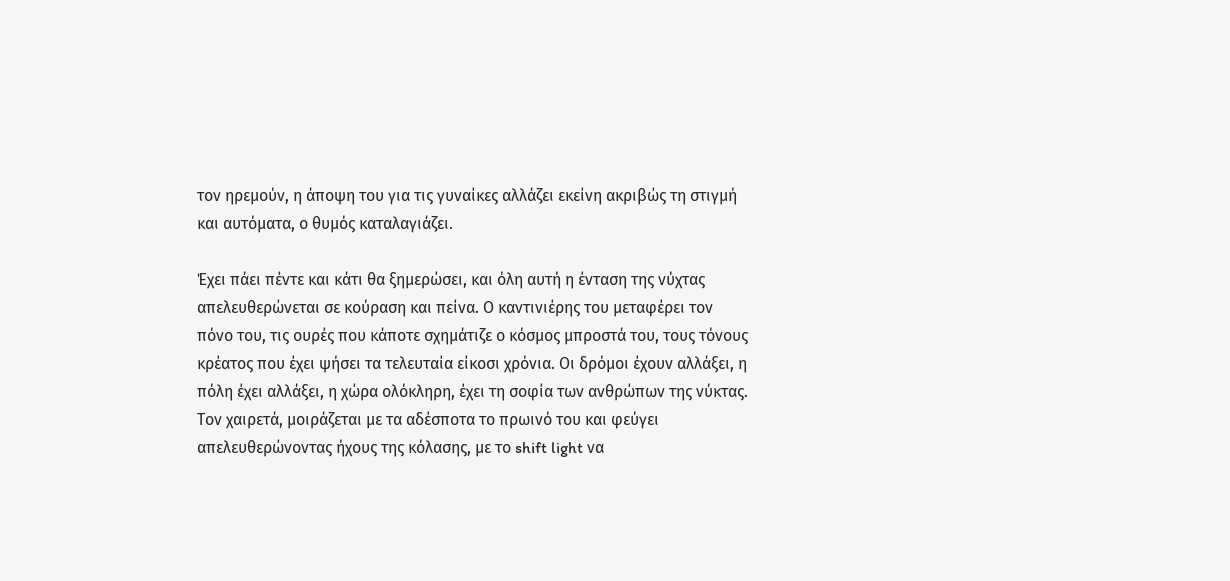τον ηρεμούν, η άποψη του για τις γυναίκες αλλάζει εκείνη ακριβώς τη στιγμή και αυτόματα, ο θυμός καταλαγιάζει.

Έχει πάει πέντε και κάτι θα ξημερώσει, και όλη αυτή η ένταση της νύχτας απελευθερώνεται σε κούραση και πείνα. Ο καντινιέρης του μεταφέρει τον πόνο του, τις ουρές που κάποτε σχημάτιζε ο κόσμος μπροστά του, τους τόνους κρέατος που έχει ψήσει τα τελευταία είκοσι χρόνια. Οι δρόμοι έχουν αλλάξει, η πόλη έχει αλλάξει, η χώρα ολόκληρη, έχει τη σοφία των ανθρώπων της νύκτας. Τον χαιρετά, μοιράζεται με τα αδέσποτα το πρωινό του και φεύγει απελευθερώνοντας ήχους της κόλασης, με το shift light να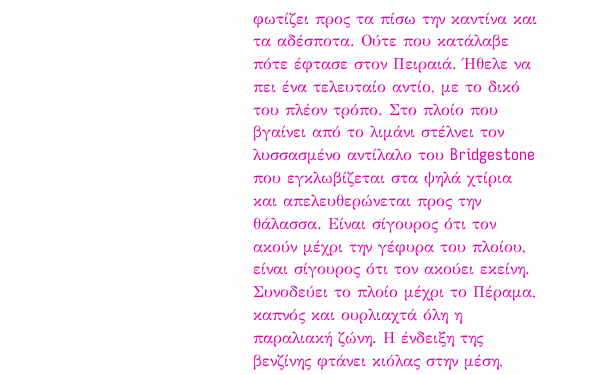φωτίζει προς τα πίσω την καντίνα και τα αδέσποτα. Ούτε που κατάλαβε πότε έφτασε στον Πειραιά. Ήθελε να πει ένα τελευταίο αντίο, με το δικό του πλέον τρόπο. Στο πλοίο που βγαίνει από το λιμάνι στέλνει τον λυσσασμένο αντίλαλο του Bridgestone που εγκλωβίζεται στα ψηλά χτίρια και απελευθερώνεται προς την θάλασσα. Είναι σίγουρος ότι τον ακούν μέχρι την γέφυρα του πλοίου, είναι σίγουρος ότι τον ακούει εκείνη. Συνοδεύει το πλοίο μέχρι το Πέραμα, καπνός και ουρλιαχτά όλη η παραλιακή ζώνη. Η ένδειξη της βενζίνης φτάνει κιόλας στην μέση,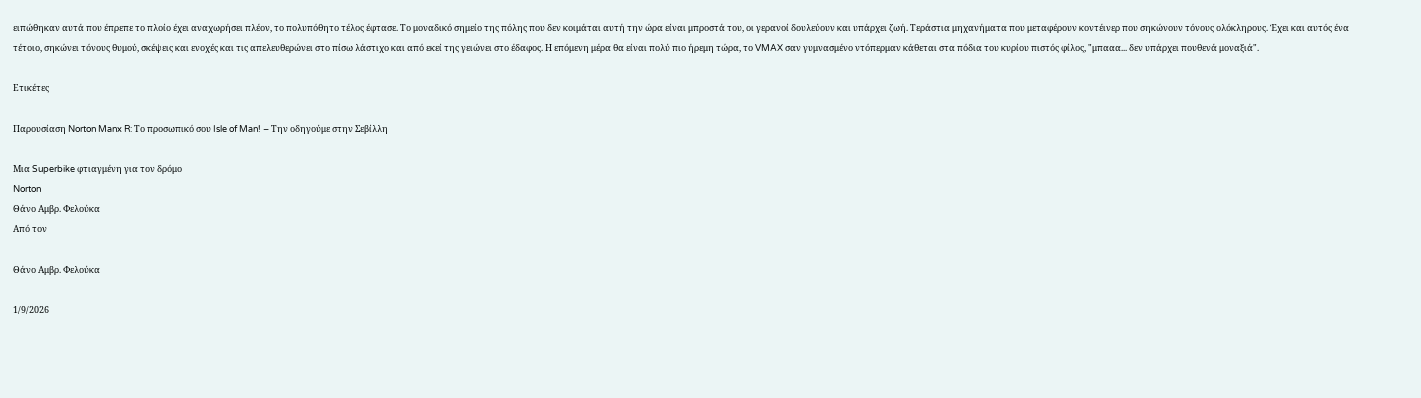ειπώθηκαν αυτά που έπρεπε το πλοίο έχει αναχωρήσει πλέον, το πολυπόθητο τέλος έφτασε. Το μοναδικό σημείο της πόλης που δεν κοιμάται αυτή την ώρα είναι μπροστά του, οι γερανοί δουλεύουν και υπάρχει ζωή. Τεράστια μηχανήματα που μεταφέρουν κοντέινερ που σηκώνουν τόνους ολόκληρους. Έχει και αυτός ένα τέτοιο, σηκώνει τόνους θυμού, σκέψεις και ενοχές και τις απελευθερώνει στο πίσω λάστιχο και από εκεί της γειώνει στο έδαφος. Η επόμενη μέρα θα είναι πολύ πιο ήρεμη τώρα, το VMAX σαν γυμνασμένο ντόπερμαν κάθεται στα πόδια του κυρίου πιστός φίλος, "μπααα... δεν υπάρχει πουθενά μοναξιά".

Ετικέτες

Παρουσίαση Norton Manx R: Το προσωπικό σου Isle of Man! – Την οδηγούμε στην Σεβίλλη

Μια Superbike φτιαγμένη για τον δρόμο
Norton
Θάνο Αμβρ. Φελούκα
Από τον

Θάνο Αμβρ. Φελούκα

1/9/2026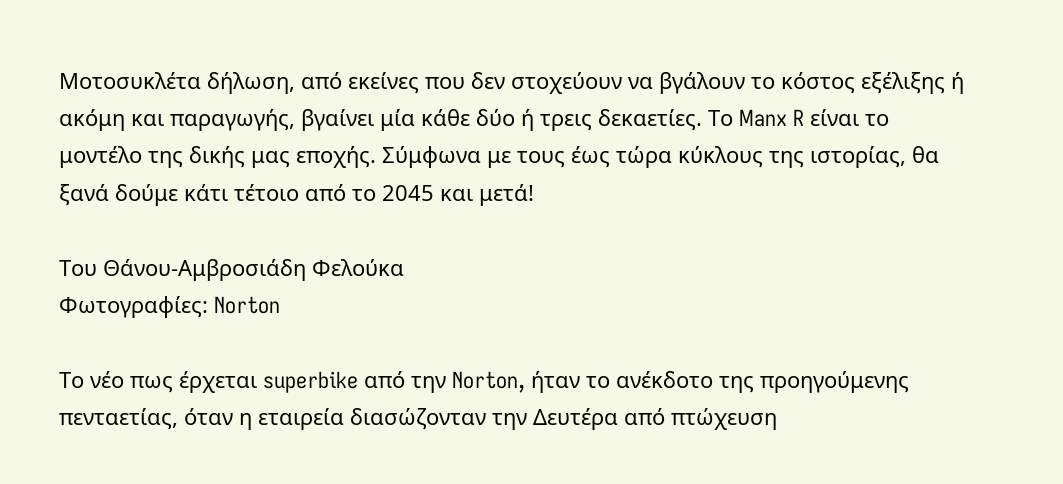Μοτοσυκλέτα δήλωση, από εκείνες που δεν στοχεύουν να βγάλουν το κόστος εξέλιξης ή ακόμη και παραγωγής, βγαίνει μία κάθε δύο ή τρεις δεκαετίες. Το Manx R είναι το μοντέλο της δικής μας εποχής. Σύμφωνα με τους έως τώρα κύκλους της ιστορίας, θα ξανά δούμε κάτι τέτοιο από το 2045 και μετά!

Του Θάνου-Αμβροσιάδη Φελούκα
Φωτογραφίες: Norton

Το νέο πως έρχεται superbike από την Norton, ήταν το ανέκδοτο της προηγούμενης πενταετίας, όταν η εταιρεία διασώζονταν την Δευτέρα από πτώχευση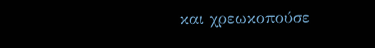και χρεωκοπούσε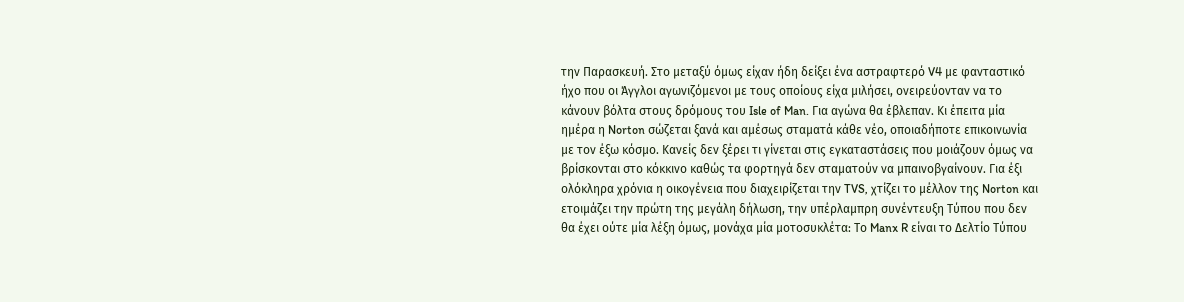την Παρασκευή. Στο μεταξύ όμως είχαν ήδη δείξει ένα αστραφτερό V4 με φανταστικό ήχο που οι Άγγλοι αγωνιζόμενοι με τους οποίους είχα μιλήσει, ονειρεύονταν να το κάνουν βόλτα στους δρόμους του Isle of Man. Για αγώνα θα έβλεπαν. Κι έπειτα μία ημέρα η Norton σώζεται ξανά και αμέσως σταματά κάθε νέο, οποιαδήποτε επικοινωνία με τον έξω κόσμο. Κανείς δεν ξέρει τι γίνεται στις εγκαταστάσεις που μοιάζουν όμως να βρίσκονται στο κόκκινο καθώς τα φορτηγά δεν σταματούν να μπαινοβγαίνουν. Για έξι ολόκληρα χρόνια η οικογένεια που διαχειρίζεται την TVS, χτίζει το μέλλον της Norton και ετοιμάζει την πρώτη της μεγάλη δήλωση, την υπέρλαμπρη συνέντευξη Τύπου που δεν θα έχει ούτε μία λέξη όμως, μονάχα μία μοτοσυκλέτα: Το Manx R είναι το Δελτίο Τύπου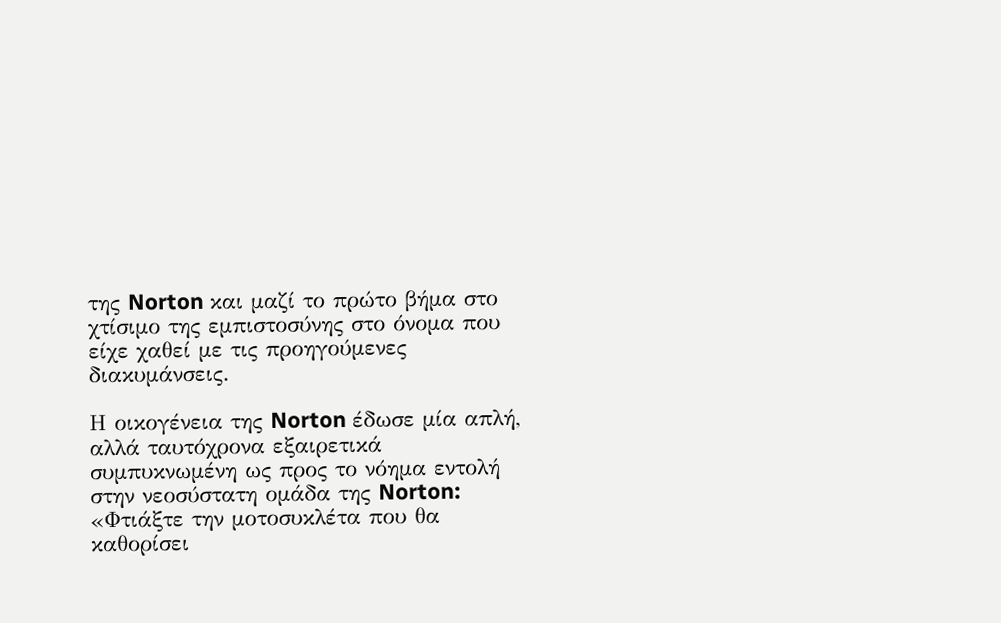της Norton και μαζί το πρώτο βήμα στο χτίσιμο της εμπιστοσύνης στο όνομα που είχε χαθεί με τις προηγούμενες διακυμάνσεις.

Η οικογένεια της Norton έδωσε μία απλή, αλλά ταυτόχρονα εξαιρετικά συμπυκνωμένη ως προς το νόημα εντολή στην νεοσύστατη ομάδα της Norton: «Φτιάξτε την μοτοσυκλέτα που θα καθορίσει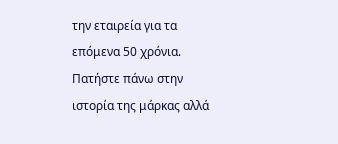την εταιρεία για τα επόμενα 50 χρόνια. Πατήστε πάνω στην ιστορία της μάρκας αλλά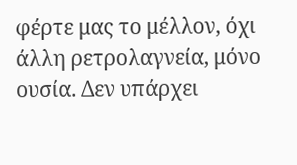φέρτε μας το μέλλον, όχι άλλη ρετρολαγνεία, μόνο ουσία. Δεν υπάρχει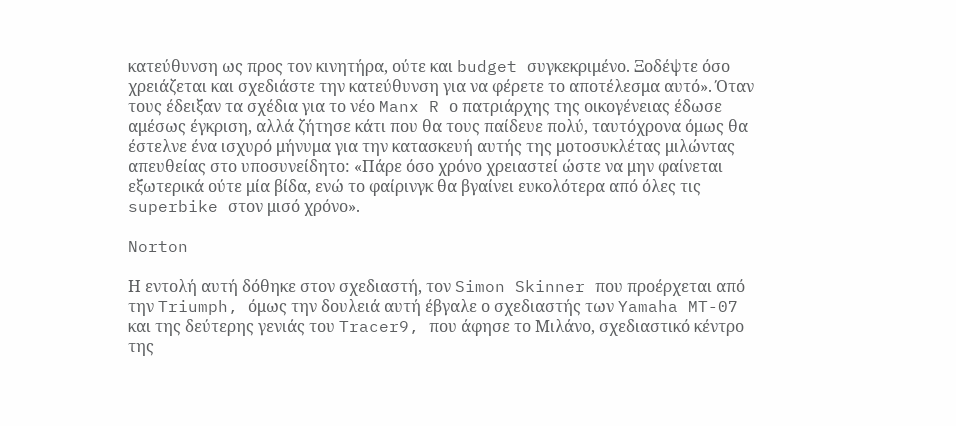κατεύθυνση ως προς τον κινητήρα, ούτε και budget συγκεκριμένο. Ξοδέψτε όσο χρειάζεται και σχεδιάστε την κατεύθυνση για να φέρετε το αποτέλεσμα αυτό». Όταν τους έδειξαν τα σχέδια για το νέο Manx R ο πατριάρχης της οικογένειας έδωσε αμέσως έγκριση, αλλά ζήτησε κάτι που θα τους παίδευε πολύ, ταυτόχρονα όμως θα έστελνε ένα ισχυρό μήνυμα για την κατασκευή αυτής της μοτοσυκλέτας μιλώντας απευθείας στο υποσυνείδητο: «Πάρε όσο χρόνο χρειαστεί ώστε να μην φαίνεται εξωτερικά ούτε μία βίδα, ενώ το φαίρινγκ θα βγαίνει ευκολότερα από όλες τις superbike στον μισό χρόνο».

Norton

Η εντολή αυτή δόθηκε στον σχεδιαστή, τον Simon Skinner που προέρχεται από την Triumph, όμως την δουλειά αυτή έβγαλε ο σχεδιαστής των Yamaha MT-07 και της δεύτερης γενιάς του Tracer9, που άφησε το Μιλάνο, σχεδιαστικό κέντρο της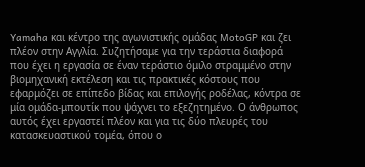Yamaha και κέντρο της αγωνιστικής ομάδας MotoGP και ζει πλέον στην Αγγλία. Συζητήσαμε για την τεράστια διαφορά που έχει η εργασία σε έναν τεράστιο όμιλο στραμμένο στην βιομηχανική εκτέλεση και τις πρακτικές κόστους που εφαρμόζει σε επίπεδο βίδας και επιλογής ροδέλας, κόντρα σε μία ομάδα-μπουτίκ που ψάχνει το εξεζητημένο. Ο άνθρωπος αυτός έχει εργαστεί πλέον και για τις δύο πλευρές του κατασκευαστικού τομέα, όπου ο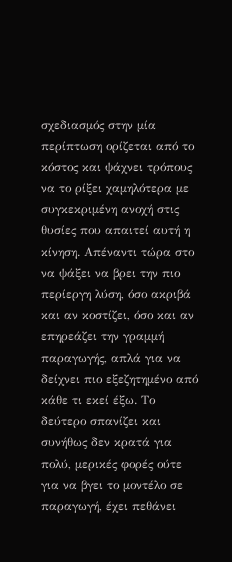σχεδιασμός στην μία περίπτωση ορίζεται από το κόστος και ψάχνει τρόπους να το ρίξει χαμηλότερα με συγκεκριμένη ανοχή στις θυσίες που απαιτεί αυτή η κίνηση. Απέναντι τώρα στο να ψάξει να βρει την πιο περίεργη λύση, όσο ακριβά και αν κοστίζει, όσο και αν επηρεάζει την γραμμή παραγωγής, απλά για να δείχνει πιο εξεζητημένο από κάθε τι εκεί έξω. Το δεύτερο σπανίζει και συνήθως δεν κρατά για πολύ, μερικές φορές ούτε για να βγει το μοντέλο σε παραγωγή, έχει πεθάνει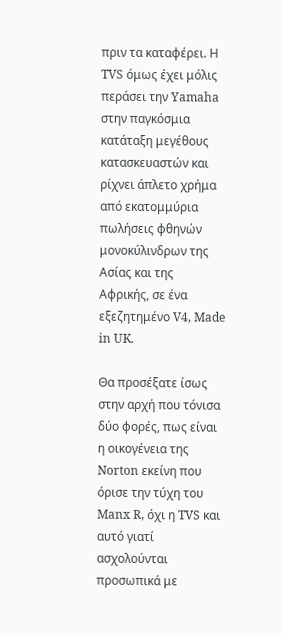πριν τα καταφέρει. Η TVS όμως έχει μόλις περάσει την Yamaha στην παγκόσμια κατάταξη μεγέθους κατασκευαστών και ρίχνει άπλετο χρήμα από εκατομμύρια πωλήσεις φθηνών μονοκύλινδρων της Ασίας και της Αφρικής, σε ένα εξεζητημένο V4, Made in UK.

Θα προσέξατε ίσως στην αρχή που τόνισα δύο φορές, πως είναι η οικογένεια της Norton εκείνη που όρισε την τύχη του Manx R, όχι η TVS και αυτό γιατί ασχολούνται προσωπικά με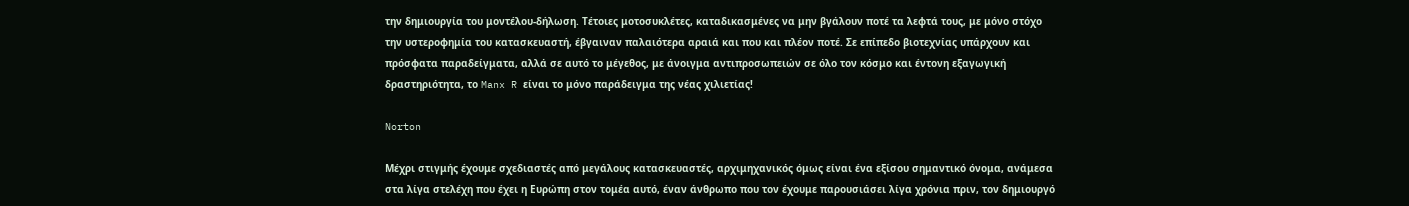την δημιουργία του μοντέλου-δήλωση. Τέτοιες μοτοσυκλέτες, καταδικασμένες να μην βγάλουν ποτέ τα λεφτά τους, με μόνο στόχο την υστεροφημία του κατασκευαστή, έβγαιναν παλαιότερα αραιά και που και πλέον ποτέ. Σε επίπεδο βιοτεχνίας υπάρχουν και πρόσφατα παραδείγματα, αλλά σε αυτό το μέγεθος, με άνοιγμα αντιπροσωπειών σε όλο τον κόσμο και έντονη εξαγωγική δραστηριότητα, το Manx R είναι το μόνο παράδειγμα της νέας χιλιετίας!

Norton

Μέχρι στιγμής έχουμε σχεδιαστές από μεγάλους κατασκευαστές, αρχιμηχανικός όμως είναι ένα εξίσου σημαντικό όνομα, ανάμεσα στα λίγα στελέχη που έχει η Ευρώπη στον τομέα αυτό, έναν άνθρωπο που τον έχουμε παρουσιάσει λίγα χρόνια πριν, τον δημιουργό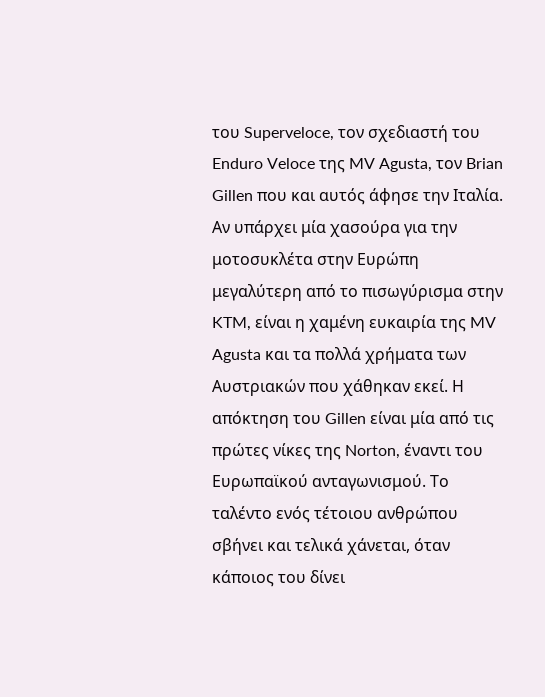του Superveloce, τον σχεδιαστή του Enduro Veloce της MV Agusta, τον Brian Gillen που και αυτός άφησε την Ιταλία. Αν υπάρχει μία χασούρα για την μοτοσυκλέτα στην Ευρώπη μεγαλύτερη από το πισωγύρισμα στην KTM, είναι η χαμένη ευκαιρία της MV Agusta και τα πολλά χρήματα των Αυστριακών που χάθηκαν εκεί. Η απόκτηση του Gillen είναι μία από τις πρώτες νίκες της Norton, έναντι του Ευρωπαϊκού ανταγωνισμού. Το ταλέντο ενός τέτοιου ανθρώπου σβήνει και τελικά χάνεται, όταν κάποιος του δίνει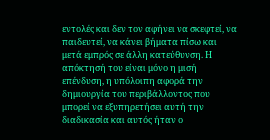εντολές και δεν τον αφήνει να σκεφτεί, να παιδευτεί, να κάνει βήματα πίσω και μετά εμπρός σε άλλη κατεύθυνση. Η απόκτησή του είναι μόνο η μισή επένδυση, η υπόλοιπη αφορά την δημιουργία του περιβάλλοντος που μπορεί να εξυπηρετήσει αυτή την διαδικασία και αυτός ήταν ο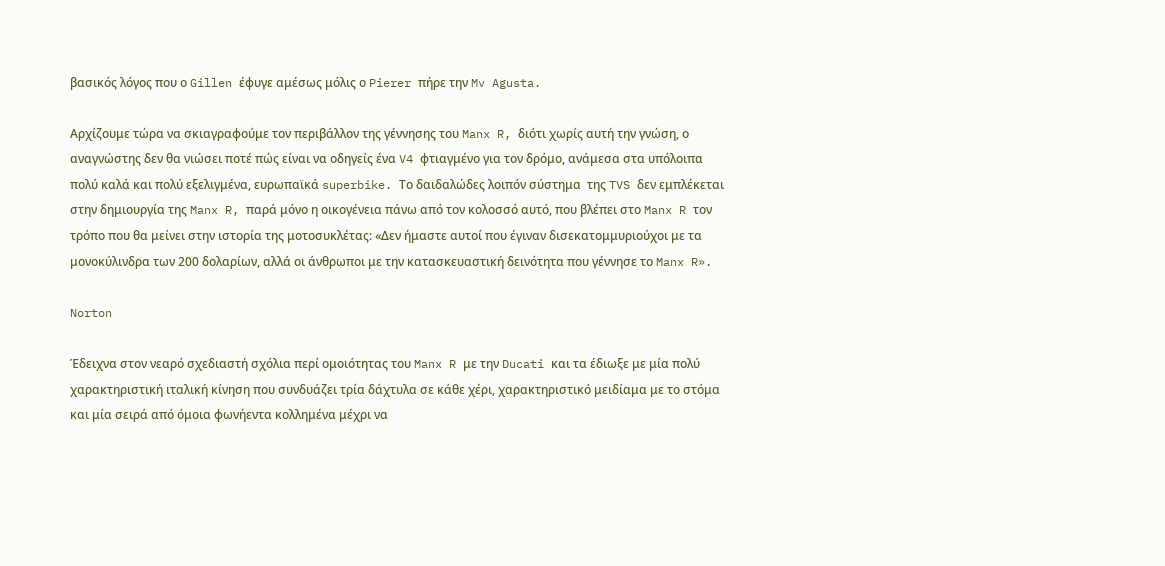βασικός λόγος που ο Gillen έφυγε αμέσως μόλις ο Pierer πήρε την Mv Agusta.

Αρχίζουμε τώρα να σκιαγραφούμε τον περιβάλλον της γέννησης του Manx R, διότι χωρίς αυτή την γνώση, ο αναγνώστης δεν θα νιώσει ποτέ πώς είναι να οδηγείς ένα V4 φτιαγμένο για τον δρόμο, ανάμεσα στα υπόλοιπα πολύ καλά και πολύ εξελιγμένα, ευρωπαϊκά superbike. Το δαιδαλώδες λοιπόν σύστημα  της TVS δεν εμπλέκεται στην δημιουργία της Manx R, παρά μόνο η οικογένεια πάνω από τον κολοσσό αυτό, που βλέπει στο Manx R τον τρόπο που θα μείνει στην ιστορία της μοτοσυκλέτας: «Δεν ήμαστε αυτοί που έγιναν δισεκατομμυριούχοι με τα μονοκύλινδρα των 200 δολαρίων, αλλά οι άνθρωποι με την κατασκευαστική δεινότητα που γέννησε το Manx R».

Norton

Έδειχνα στον νεαρό σχεδιαστή σχόλια περί ομοιότητας του Manx R με την Ducati και τα έδιωξε με μία πολύ χαρακτηριστική ιταλική κίνηση που συνδυάζει τρία δάχτυλα σε κάθε χέρι, χαρακτηριστικό μειδίαμα με το στόμα και μία σειρά από όμοια φωνήεντα κολλημένα μέχρι να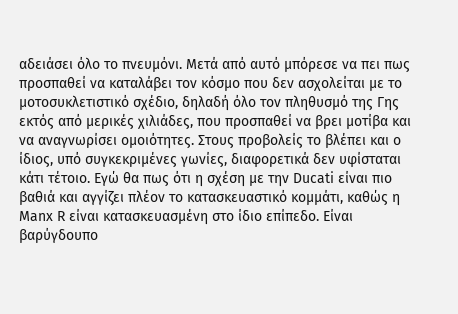αδειάσει όλο το πνευμόνι. Μετά από αυτό μπόρεσε να πει πως προσπαθεί να καταλάβει τον κόσμο που δεν ασχολείται με το μοτοσυκλετιστικό σχέδιο, δηλαδή όλο τον πληθυσμό της Γης εκτός από μερικές χιλιάδες, που προσπαθεί να βρει μοτίβα και να αναγνωρίσει ομοιότητες. Στους προβολείς το βλέπει και ο ίδιος, υπό συγκεκριμένες γωνίες, διαφορετικά δεν υφίσταται κάτι τέτοιο. Εγώ θα πως ότι η σχέση με την Ducati είναι πιο βαθιά και αγγίζει πλέον το κατασκευαστικό κομμάτι, καθώς η Manx R είναι κατασκευασμένη στο ίδιο επίπεδο. Είναι βαρύγδουπο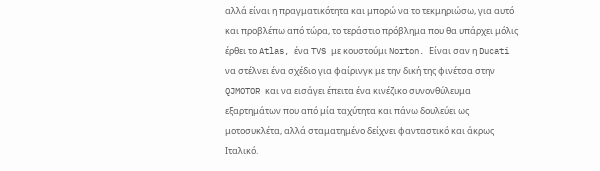αλλά είναι η πραγματικότητα και μπορώ να το τεκμηριώσω, για αυτό και προβλέπω από τώρα, το τεράστιο πρόβλημα που θα υπάρχει μόλις έρθει το Atlas, ένα TVS με κουστούμι Norton. Είναι σαν η Ducati να στέλνει ένα σχέδιο για φαίρινγκ με την δική της φινέτσα στην QJMOTOR και να εισάγει έπειτα ένα κινέζικο συνονθύλευμα εξαρτημάτων που από μία ταχύτητα και πάνω δουλεύει ως μοτοσυκλέτα, αλλά σταματημένο δείχνει φανταστικό και άκρως Ιταλικό.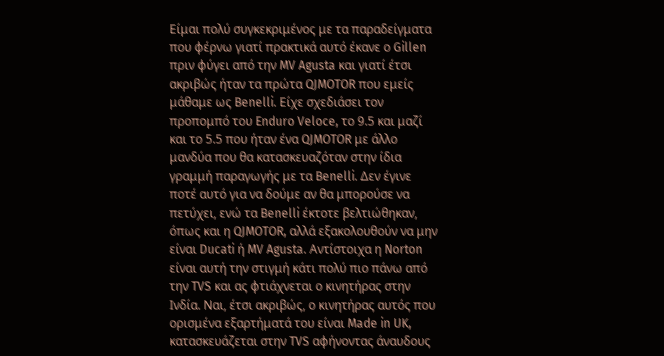Είμαι πολύ συγκεκριμένος με τα παραδείγματα που φέρνω γιατί πρακτικά αυτό έκανε ο Gillen πριν φύγει από την MV Agusta και γιατί έτσι ακριβώς ήταν τα πρώτα QJMOTOR που εμείς μάθαμε ως Benelli. Είχε σχεδιάσει τον προπομπό του Enduro Veloce, το 9.5 και μαζί και το 5.5 που ήταν ένα QJMOTOR με άλλο μανδύα που θα κατασκευαζόταν στην ίδια γραμμή παραγωγής με τα Benelli. Δεν έγινε ποτέ αυτό για να δούμε αν θα μπορούσε να πετύχει, ενώ τα Benelli έκτοτε βελτιώθηκαν, όπως και η QJMOTOR, αλλά εξακολουθούν να μην είναι Ducati ή MV Agusta. Αντίστοιχα η Norton είναι αυτή την στιγμή κάτι πολύ πιο πάνω από την TVS και ας φτιάχνεται ο κινητήρας στην Ινδία. Ναι, έτσι ακριβώς, ο κινητήρας αυτός που ορισμένα εξαρτήματά του είναι Made in UK, κατασκευάζεται στην TVS αφήνοντας άναυδους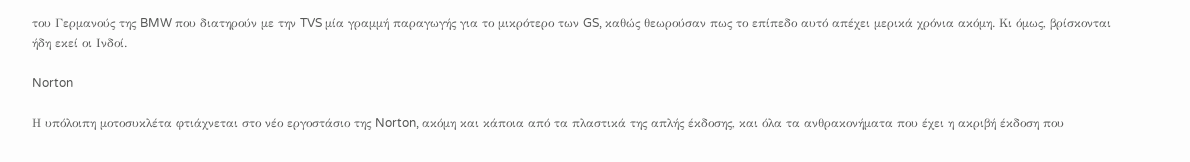του Γερμανούς της BMW που διατηρούν με την TVS μία γραμμή παραγωγής για το μικρότερο των GS, καθώς θεωρούσαν πως το επίπεδο αυτό απέχει μερικά χρόνια ακόμη. Κι όμως, βρίσκονται ήδη εκεί οι Ινδοί.

Norton

Η υπόλοιπη μοτοσυκλέτα φτιάχνεται στο νέο εργοστάσιο της Norton, ακόμη και κάποια από τα πλαστικά της απλής έκδοσης, και όλα τα ανθρακονήματα που έχει η ακριβή έκδοση που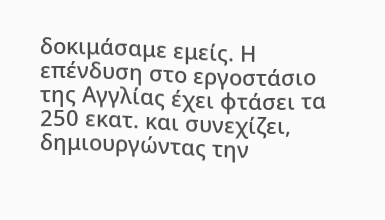δοκιμάσαμε εμείς. Η επένδυση στο εργοστάσιο της Αγγλίας έχει φτάσει τα 250 εκατ. και συνεχίζει, δημιουργώντας την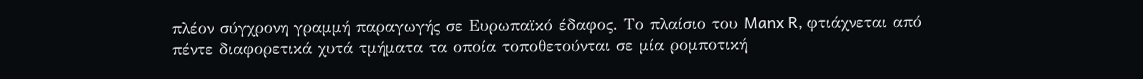πλέον σύγχρονη γραμμή παραγωγής σε Ευρωπαϊκό έδαφος. Το πλαίσιο του Manx R, φτιάχνεται από πέντε διαφορετικά χυτά τμήματα τα οποία τοποθετούνται σε μία ρομποτική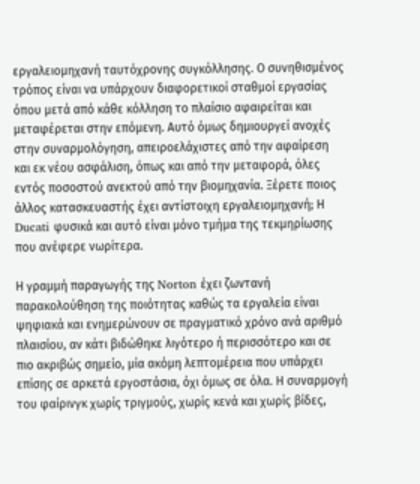εργαλειομηχανή ταυτόχρονης συγκόλλησης. Ο συνηθισμένος τρόπος είναι να υπάρχουν διαφορετικοί σταθμοί εργασίας όπου μετά από κάθε κόλληση το πλαίσιο αφαιρείται και μεταφέρεται στην επόμενη. Αυτό όμως δημιουργεί ανοχές στην συναρμολόγηση, απειροελάχιστες από την αφαίρεση και εκ νέου ασφάλιση, όπως και από την μεταφορά, όλες εντός ποσοστού ανεκτού από την βιομηχανία. Ξέρετε ποιος άλλος κατασκευαστής έχει αντίστοιχη εργαλειομηχανή; Η Ducati φυσικά και αυτό είναι μόνο τμήμα της τεκμηρίωσης που ανέφερε νωρίτερα.

Η γραμμή παραγωγής της Norton έχει ζωντανή παρακολούθηση της ποιότητας καθώς τα εργαλεία είναι ψηφιακά και ενημερώνουν σε πραγματικό χρόνο ανά αριθμό πλαισίου, αν κάτι βιδώθηκε λιγότερο ή περισσότερο και σε πιο ακριβώς σημείο, μία ακόμη λεπτομέρεια που υπάρχει επίσης σε αρκετά εργοστάσια, όχι όμως σε όλα. Η συναρμογή του φαίρινγκ χωρίς τριγμούς, χωρίς κενά και χωρίς βίδες,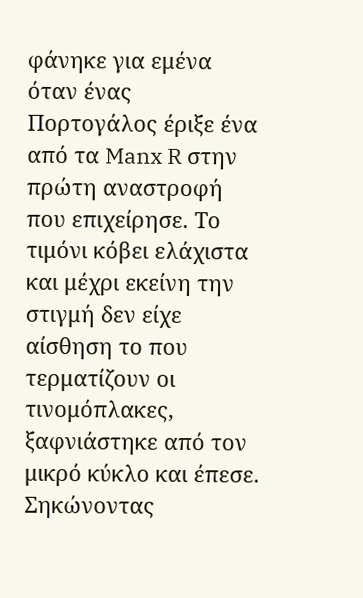φάνηκε για εμένα όταν ένας Πορτογάλος έριξε ένα από τα Manx R στην πρώτη αναστροφή που επιχείρησε. Το τιμόνι κόβει ελάχιστα και μέχρι εκείνη την στιγμή δεν είχε αίσθηση το που τερματίζουν οι τινομόπλακες, ξαφνιάστηκε από τον μικρό κύκλο και έπεσε. Σηκώνοντας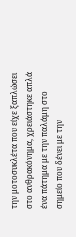την μοτοσυκλέτα που είχε ξαπλώσει στο ανθρακόνημα, χρειάστηκε απλά ένα πάτημα με την παλάμη στο σημείο που δένει με την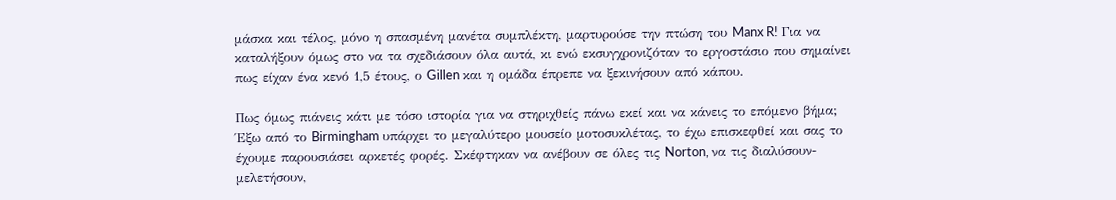μάσκα και τέλος, μόνο η σπασμένη μανέτα συμπλέκτη, μαρτυρούσε την πτώση του Manx R! Για να καταλήξουν όμως στο να τα σχεδιάσουν όλα αυτά, κι ενώ εκσυγχρονιζόταν το εργοστάσιο που σημαίνει πως είχαν ένα κενό 1,5 έτους, ο Gillen και η ομάδα έπρεπε να ξεκινήσουν από κάπου.

Πως όμως πιάνεις κάτι με τόσο ιστορία για να στηριχθείς πάνω εκεί και να κάνεις το επόμενο βήμα; Έξω από το Birmingham υπάρχει το μεγαλύτερο μουσείο μοτοσυκλέτας, το έχω επισκεφθεί και σας το έχουμε παρουσιάσει αρκετές φορές. Σκέφτηκαν να ανέβουν σε όλες τις Norton, να τις διαλύσουν-μελετήσουν,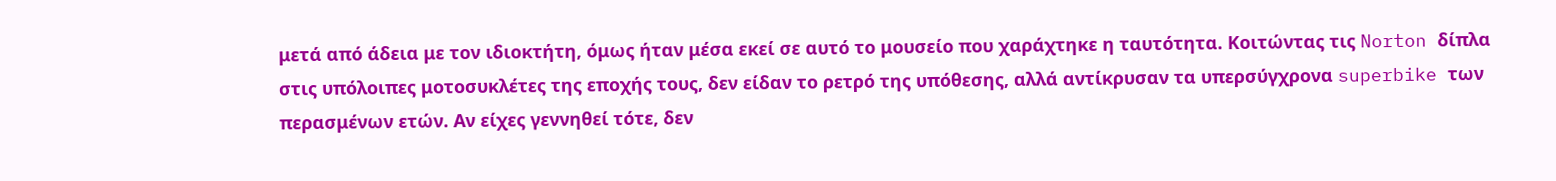μετά από άδεια με τον ιδιοκτήτη, όμως ήταν μέσα εκεί σε αυτό το μουσείο που χαράχτηκε η ταυτότητα. Κοιτώντας τις Norton δίπλα στις υπόλοιπες μοτοσυκλέτες της εποχής τους, δεν είδαν το ρετρό της υπόθεσης, αλλά αντίκρυσαν τα υπερσύγχρονα superbike των περασμένων ετών. Αν είχες γεννηθεί τότε, δεν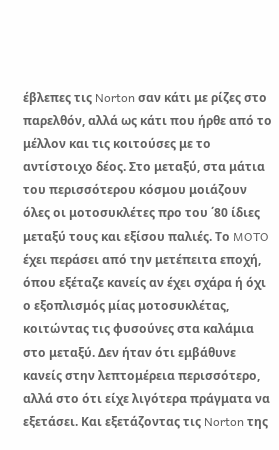έβλεπες τις Norton σαν κάτι με ρίζες στο παρελθόν, αλλά ως κάτι που ήρθε από το μέλλον και τις κοιτούσες με το αντίστοιχο δέος. Στο μεταξύ, στα μάτια του περισσότερου κόσμου μοιάζουν όλες οι μοτοσυκλέτες προ του ΄80 ίδιες μεταξύ τους και εξίσου παλιές. Το MOTO έχει περάσει από την μετέπειτα εποχή, όπου εξέταζε κανείς αν έχει σχάρα ή όχι ο εξοπλισμός μίας μοτοσυκλέτας, κοιτώντας τις φυσούνες στα καλάμια στο μεταξύ. Δεν ήταν ότι εμβάθυνε κανείς στην λεπτομέρεια περισσότερο, αλλά στο ότι είχε λιγότερα πράγματα να εξετάσει. Και εξετάζοντας τις Norton της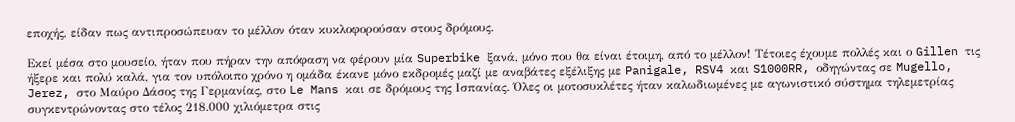εποχής, είδαν πως αντιπροσώπευαν το μέλλον όταν κυκλοφορούσαν στους δρόμους.

Εκεί μέσα στο μουσείο, ήταν που πήραν την απόφαση να φέρουν μία Superbike ξανά, μόνο που θα είναι έτοιμη, από το μέλλον! Τέτοιες έχουμε πολλές και ο Gillen τις ήξερε και πολύ καλά, για τον υπόλοιπο χρόνο η ομάδα έκανε μόνο εκδρομές μαζί με αναβάτες εξέλιξης με Panigale, RSV4 και S1000RR, οδηγώντας σε Mugello, Jerez, στο Μαύρο Δάσος της Γερμανίας, στο Le Mans και σε δρόμους της Ισπανίας. Όλες οι μοτοσυκλέτες ήταν καλωδιωμένες με αγωνιστικό σύστημα τηλεμετρίας συγκεντρώνοντας στο τέλος 218.000 χιλιόμετρα στις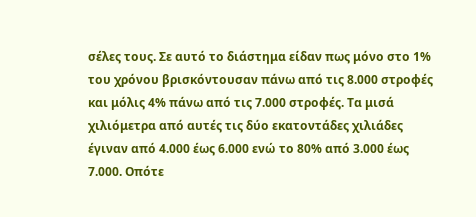σέλες τους. Σε αυτό το διάστημα είδαν πως μόνο στο 1% του χρόνου βρισκόντουσαν πάνω από τις 8.000 στροφές και μόλις 4% πάνω από τις 7.000 στροφές. Τα μισά χιλιόμετρα από αυτές τις δύο εκατοντάδες χιλιάδες έγιναν από 4.000 έως 6.000 ενώ το 80% από 3.000 έως 7.000. Οπότε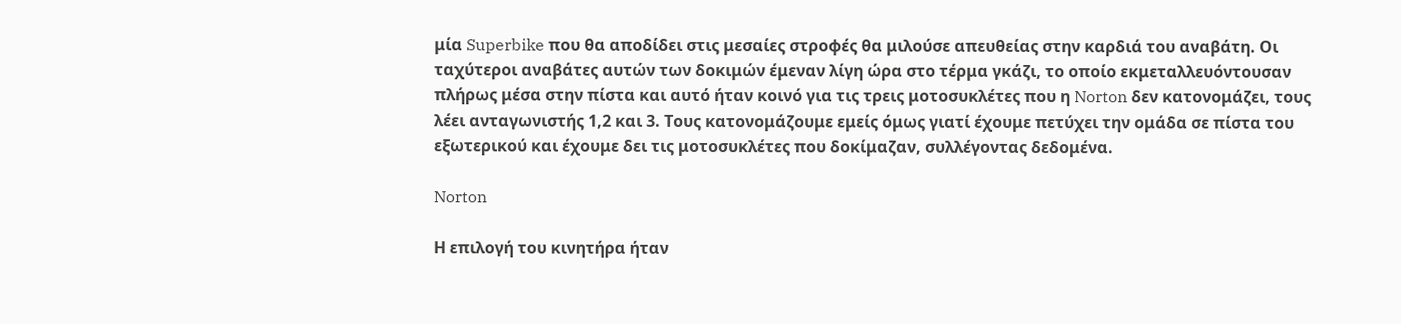μία Superbike που θα αποδίδει στις μεσαίες στροφές θα μιλούσε απευθείας στην καρδιά του αναβάτη. Οι ταχύτεροι αναβάτες αυτών των δοκιμών έμεναν λίγη ώρα στο τέρμα γκάζι, το οποίο εκμεταλλευόντουσαν πλήρως μέσα στην πίστα και αυτό ήταν κοινό για τις τρεις μοτοσυκλέτες που η Norton δεν κατονομάζει, τους λέει ανταγωνιστής 1,2 και 3. Τους κατονομάζουμε εμείς όμως γιατί έχουμε πετύχει την ομάδα σε πίστα του εξωτερικού και έχουμε δει τις μοτοσυκλέτες που δοκίμαζαν, συλλέγοντας δεδομένα.

Norton

Η επιλογή του κινητήρα ήταν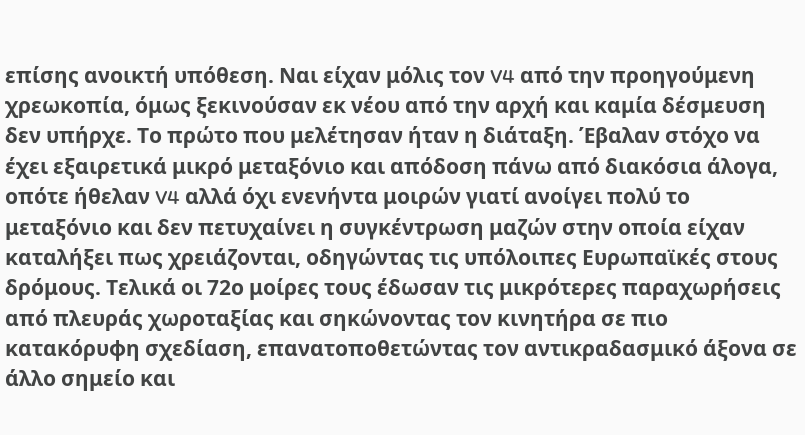επίσης ανοικτή υπόθεση. Ναι είχαν μόλις τον V4 από την προηγούμενη χρεωκοπία, όμως ξεκινούσαν εκ νέου από την αρχή και καμία δέσμευση δεν υπήρχε. Το πρώτο που μελέτησαν ήταν η διάταξη. Έβαλαν στόχο να έχει εξαιρετικά μικρό μεταξόνιο και απόδοση πάνω από διακόσια άλογα, οπότε ήθελαν V4 αλλά όχι ενενήντα μοιρών γιατί ανοίγει πολύ το μεταξόνιο και δεν πετυχαίνει η συγκέντρωση μαζών στην οποία είχαν καταλήξει πως χρειάζονται, οδηγώντας τις υπόλοιπες Ευρωπαϊκές στους δρόμους. Τελικά οι 72ο μοίρες τους έδωσαν τις μικρότερες παραχωρήσεις από πλευράς χωροταξίας και σηκώνοντας τον κινητήρα σε πιο κατακόρυφη σχεδίαση, επανατοποθετώντας τον αντικραδασμικό άξονα σε άλλο σημείο και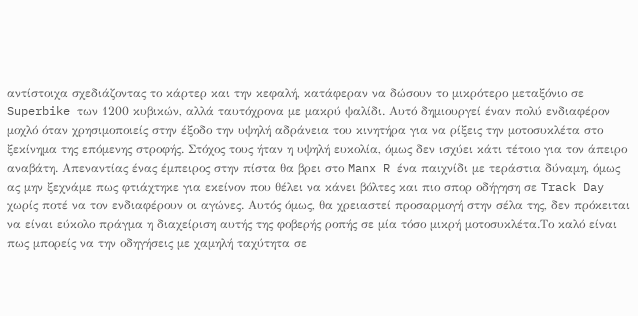αντίστοιχα σχεδιάζοντας το κάρτερ και την κεφαλή, κατάφεραν να δώσουν το μικρότερο μεταξόνιο σε Superbike των 1200 κυβικών, αλλά ταυτόχρονα με μακρύ ψαλίδι. Αυτό δημιουργεί έναν πολύ ενδιαφέρον μοχλό όταν χρησιμοποιείς στην έξοδο την υψηλή αδράνεια του κινητήρα για να ρίξεις την μοτοσυκλέτα στο ξεκίνημα της επόμενης στροφής. Στόχος τους ήταν η υψηλή ευκολία, όμως δεν ισχύει κάτι τέτοιο για τον άπειρο αναβάτη. Απεναντίας ένας έμπειρος στην πίστα θα βρει στο Manx R ένα παιχνίδι με τεράστια δύναμη, όμως ας μην ξεχνάμε πως φτιάχτηκε για εκείνον που θέλει να κάνει βόλτες και πιο σπορ οδήγηση σε Track Day χωρίς ποτέ να τον ενδιαφέρουν οι αγώνες. Αυτός όμως, θα χρειαστεί προσαρμογή στην σέλα της, δεν πρόκειται να είναι εύκολο πράγμα η διαχείριση αυτής της φοβερής ροπής σε μία τόσο μικρή μοτοσυκλέτα.Το καλό είναι πως μπορείς να την οδηγήσεις με χαμηλή ταχύτητα σε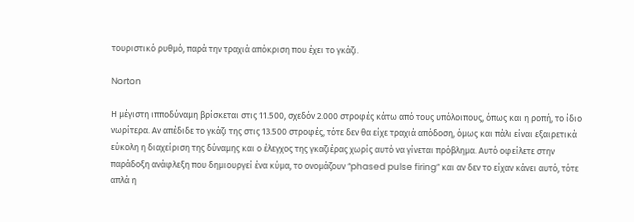τουριστικό ρυθμό, παρά την τραχιά απόκριση που έχει το γκάζι.

Norton

Η μέγιστη ιπποδύναμη βρίσκεται στις 11.500, σχεδόν 2.000 στροφές κάτω από τους υπόλοιπους, όπως και η ροπή, το ίδιο νωρίτερα. Αν απέδιδε το γκάζι της στις 13.500 στροφές, τότε δεν θα είχε τραχιά απόδοση, όμως και πάλι είναι εξαιρετικά εύκολη η διαχείριση της δύναμης και ο έλεγχος της γκαζιέρας χωρίς αυτό να γίνεται πρόβλημα. Αυτό οφείλετε στην παράδοξη ανάφλεξη που δημιουργεί ένα κύμα, το ονομάζουν “phased pulse firing” και αν δεν το είχαν κάνει αυτό, τότε απλά η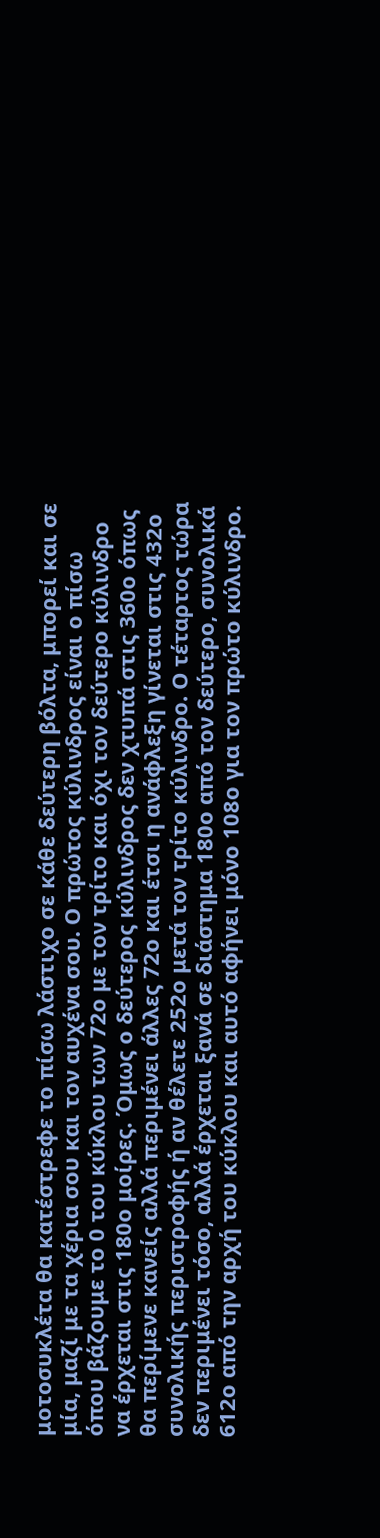μοτοσυκλέτα θα κατέστρεφε το πίσω λάστιχο σε κάθε δεύτερη βόλτα, μπορεί και σε μία, μαζί με τα χέρια σου και τον αυχένα σου. Ο πρώτος κύλινδρος είναι ο πίσω όπου βάζουμε το 0 του κύκλου των 72ο με τον τρίτο και όχι τον δεύτερο κύλινδρο να έρχεται στις 180ο μοίρες. Όμως ο δεύτερος κύλινδρος δεν χτυπά στις 360ο όπως θα περίμενε κανείς αλλά περιμένει άλλες 72ο και έτσι η ανάφλεξη γίνεται στις 432ο συνολικής περιστροφής ή αν θέλετε 252ο μετά τον τρίτο κύλινδρο. Ο τέταρτος τώρα δεν περιμένει τόσο, αλλά έρχεται ξανά σε διάστημα 180ο από τον δεύτερο, συνολικά 612ο από την αρχή του κύκλου και αυτό αφήνει μόνο 108ο για τον πρώτο κύλινδρο.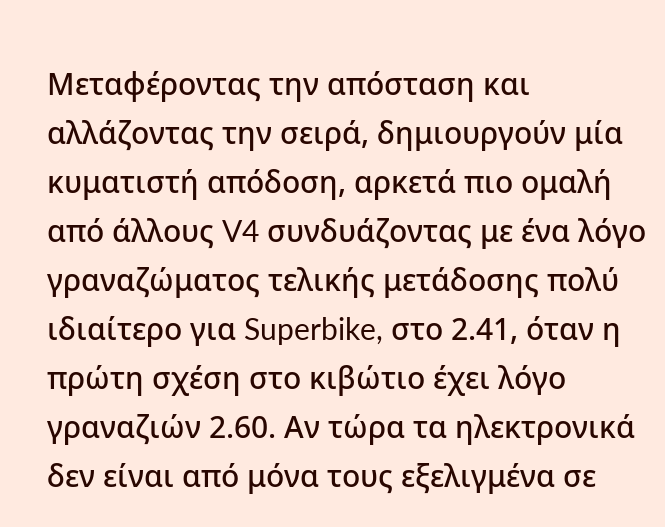Μεταφέροντας την απόσταση και αλλάζοντας την σειρά, δημιουργούν μία κυματιστή απόδοση, αρκετά πιο ομαλή από άλλους V4 συνδυάζοντας με ένα λόγο γραναζώματος τελικής μετάδοσης πολύ ιδιαίτερο για Superbike, στο 2.41, όταν η πρώτη σχέση στο κιβώτιο έχει λόγο γραναζιών 2.60. Αν τώρα τα ηλεκτρονικά δεν είναι από μόνα τους εξελιγμένα σε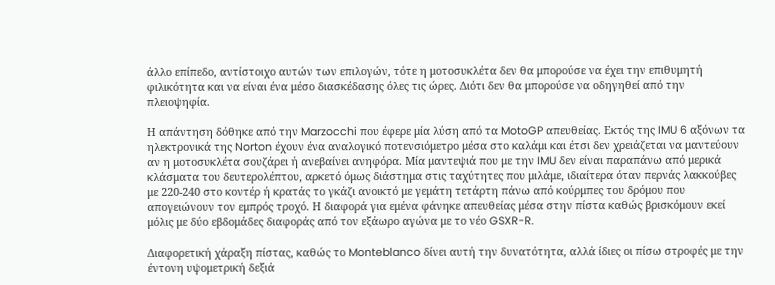άλλο επίπεδο, αντίστοιχο αυτών των επιλογών, τότε η μοτοσυκλέτα δεν θα μπορούσε να έχει την επιθυμητή φιλικότητα και να είναι ένα μέσο διασκέδασης όλες τις ώρες. Διότι δεν θα μπορούσε να οδηγηθεί από την πλειοψηφία.

Η απάντηση δόθηκε από την Marzocchi που έφερε μία λύση από τα MotoGP απευθείας. Εκτός της IMU 6 αξόνων τα ηλεκτρονικά της Norton έχουν ένα αναλογικό ποτενσιόμετρο μέσα στο καλάμι και έτσι δεν χρειάζεται να μαντεύουν αν η μοτοσυκλέτα σουζάρει ή ανεβαίνει ανηφόρα. Μία μαντεψιά που με την IMU δεν είναι παραπάνω από μερικά κλάσματα του δευτερολέπτου, αρκετό όμως διάστημα στις ταχύτητες που μιλάμε, ιδιαίτερα όταν περνάς λακκούβες με 220-240 στο κοντέρ ή κρατάς το γκάζι ανοικτό με γεμάτη τετάρτη πάνω από κούρμπες του δρόμου που απογειώνουν τον εμπρός τροχό. Η διαφορά για εμένα φάνηκε απευθείας μέσα στην πίστα καθώς βρισκόμουν εκεί μόλις με δύο εβδομάδες διαφοράς από τον εξάωρο αγώνα με το νέο GSXR-R.

Διαφορετική χάραξη πίστας, καθώς το Monteblanco δίνει αυτή την δυνατότητα, αλλά ίδιες οι πίσω στροφές με την έντονη υψομετρική δεξιά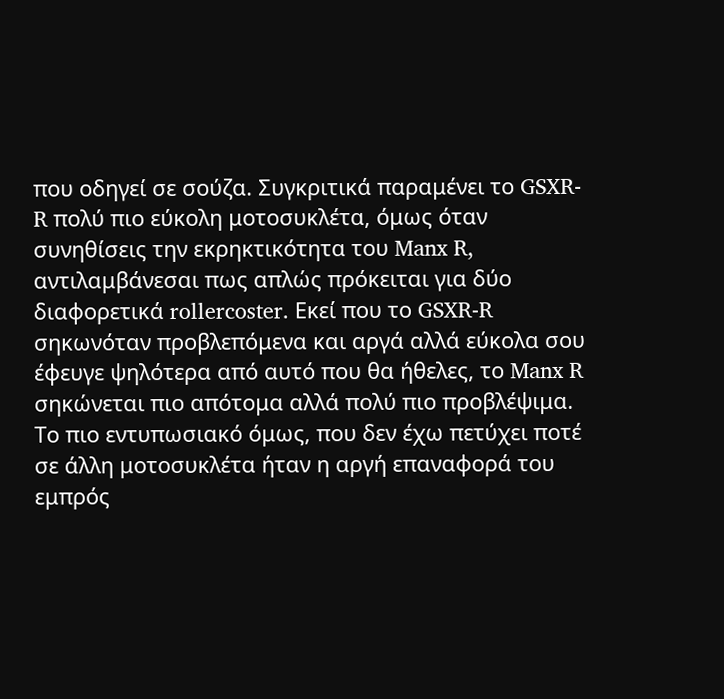που οδηγεί σε σούζα. Συγκριτικά παραμένει το GSXR-R πολύ πιο εύκολη μοτοσυκλέτα, όμως όταν συνηθίσεις την εκρηκτικότητα του Manx R, αντιλαμβάνεσαι πως απλώς πρόκειται για δύο διαφορετικά rollercoster. Εκεί που το GSXR-R σηκωνόταν προβλεπόμενα και αργά αλλά εύκολα σου έφευγε ψηλότερα από αυτό που θα ήθελες, το Manx R σηκώνεται πιο απότομα αλλά πολύ πιο προβλέψιμα. Το πιο εντυπωσιακό όμως, που δεν έχω πετύχει ποτέ σε άλλη μοτοσυκλέτα ήταν η αργή επαναφορά του εμπρός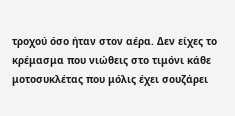τροχού όσο ήταν στον αέρα. Δεν είχες το κρέμασμα που νιώθεις στο τιμόνι κάθε μοτοσυκλέτας που μόλις έχει σουζάρει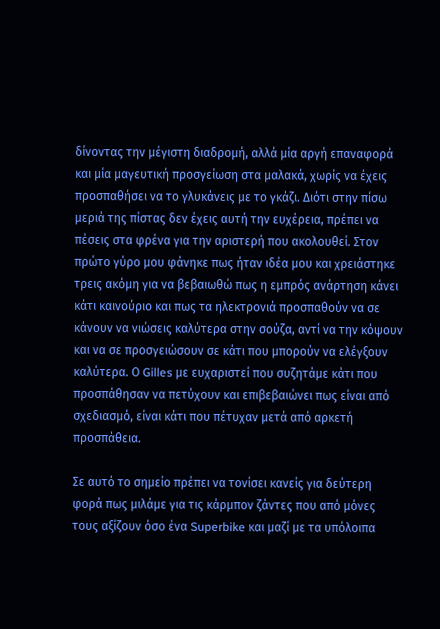δίνοντας την μέγιστη διαδρομή, αλλά μία αργή επαναφορά και μία μαγευτική προσγείωση στα μαλακά, χωρίς να έχεις προσπαθήσει να το γλυκάνεις με το γκάζι. Διότι στην πίσω μεριά της πίστας δεν έχεις αυτή την ευχέρεια, πρέπει να πέσεις στα φρένα για την αριστερή που ακολουθεί. Στον πρώτο γύρο μου φάνηκε πως ήταν ιδέα μου και χρειάστηκε τρεις ακόμη για να βεβαιωθώ πως η εμπρός ανάρτηση κάνει κάτι καινούριο και πως τα ηλεκτρονιά προσπαθούν να σε κάνουν να νιώσεις καλύτερα στην σούζα, αντί να την κόψουν και να σε προσγειώσουν σε κάτι που μπορούν να ελέγξουν καλύτερα. Ο Gilles με ευχαριστεί που συζητάμε κάτι που προσπάθησαν να πετύχουν και επιβεβαιώνει πως είναι από σχεδιασμό, είναι κάτι που πέτυχαν μετά από αρκετή προσπάθεια.

Σε αυτό το σημείο πρέπει να τονίσει κανείς για δεύτερη φορά πως μιλάμε για τις κάρμπον ζάντες που από μόνες τους αξίζουν όσο ένα Superbike και μαζί με τα υπόλοιπα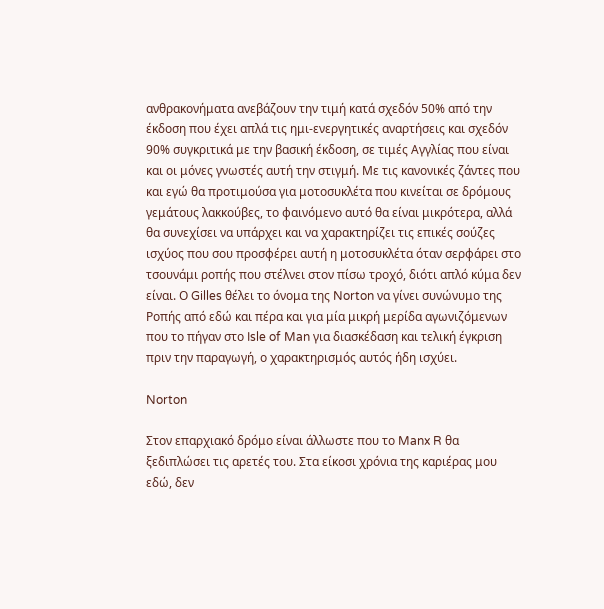ανθρακονήματα ανεβάζουν την τιμή κατά σχεδόν 50% από την έκδοση που έχει απλά τις ημι-ενεργητικές αναρτήσεις και σχεδόν 90% συγκριτικά με την βασική έκδοση, σε τιμές Αγγλίας που είναι και οι μόνες γνωστές αυτή την στιγμή. Με τις κανονικές ζάντες που και εγώ θα προτιμούσα για μοτοσυκλέτα που κινείται σε δρόμους γεμάτους λακκούβες, το φαινόμενο αυτό θα είναι μικρότερα, αλλά θα συνεχίσει να υπάρχει και να χαρακτηρίζει τις επικές σούζες ισχύος που σου προσφέρει αυτή η μοτοσυκλέτα όταν σερφάρει στο τσουνάμι ροπής που στέλνει στον πίσω τροχό, διότι απλό κύμα δεν είναι. Ο Gilles θέλει το όνομα της Norton να γίνει συνώνυμο της Ροπής από εδώ και πέρα και για μία μικρή μερίδα αγωνιζόμενων που το πήγαν στο Isle of Man για διασκέδαση και τελική έγκριση πριν την παραγωγή, ο χαρακτηρισμός αυτός ήδη ισχύει.

Norton

Στον επαρχιακό δρόμο είναι άλλωστε που το Manx R θα ξεδιπλώσει τις αρετές του. Στα είκοσι χρόνια της καριέρας μου εδώ, δεν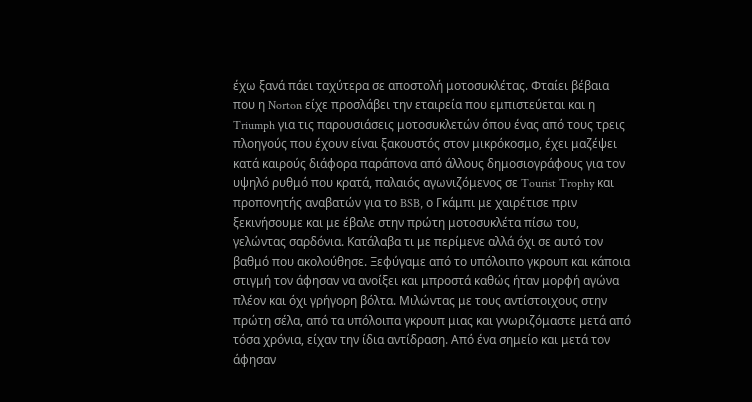έχω ξανά πάει ταχύτερα σε αποστολή μοτοσυκλέτας. Φταίει βέβαια που η Norton είχε προσλάβει την εταιρεία που εμπιστεύεται και η Triumph για τις παρουσιάσεις μοτοσυκλετών όπου ένας από τους τρεις πλοηγούς που έχουν είναι ξακουστός στον μικρόκοσμο, έχει μαζέψει κατά καιρούς διάφορα παράπονα από άλλους δημοσιογράφους για τον υψηλό ρυθμό που κρατά, παλαιός αγωνιζόμενος σε Tourist Trophy και προπονητής αναβατών για το BSB, ο Γκάμπι με χαιρέτισε πριν ξεκινήσουμε και με έβαλε στην πρώτη μοτοσυκλέτα πίσω του, γελώντας σαρδόνια. Κατάλαβα τι με περίμενε αλλά όχι σε αυτό τον βαθμό που ακολούθησε. Ξεφύγαμε από το υπόλοιπο γκρουπ και κάποια στιγμή τον άφησαν να ανοίξει και μπροστά καθώς ήταν μορφή αγώνα πλέον και όχι γρήγορη βόλτα. Μιλώντας με τους αντίστοιχους στην πρώτη σέλα, από τα υπόλοιπα γκρουπ μιας και γνωριζόμαστε μετά από τόσα χρόνια, είχαν την ίδια αντίδραση. Από ένα σημείο και μετά τον άφησαν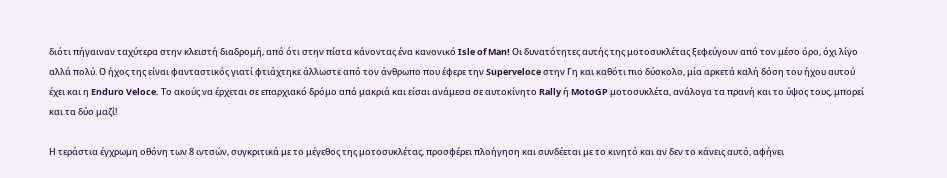διότι πήγαιναν ταχύτερα στην κλειστή διαδρομή, από ότι στην πίστα κάνοντας ένα κανονικό Isle of Man! Οι δυνατότητες αυτής της μοτοσυκλέτας ξεφεύγουν από τον μέσο όρο, όχι λίγο αλλά πολύ. Ο ήχος της είναι φανταστικός γιατί φτιάχτηκε άλλωστε από τον άνθρωπο που έφερε την Superveloce στην Γη και καθότι πιο δύσκολο, μία αρκετά καλή δόση του ήχου αυτού έχει και η Enduro Veloce. Το ακούς να έρχεται σε επαρχιακό δρόμο από μακριά και είσαι ανάμεσα σε αυτοκίνητο Rally ή MotoGP μοτοσυκλέτα, ανάλογα τα πρανή και το ύψος τους, μπορεί και τα δύο μαζί!

Η τεράστια έγχρωμη οθόνη των 8 ιντσών, συγκριτικά με το μέγεθος της μοτοσυκλέτας, προσφέρει πλοήγηση και συνδέεται με το κινητό και αν δεν το κάνεις αυτό, αφήνει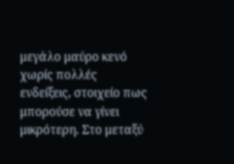μεγάλο μαύρο κενό χωρίς πολλές ενδείξεις, στοιχείο πως μπορούσε να γίνει μικρότερη. Στο μεταξύ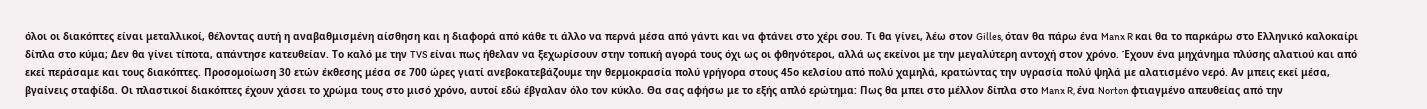όλοι οι διακόπτες είναι μεταλλικοί, θέλοντας αυτή η αναβαθμισμένη αίσθηση και η διαφορά από κάθε τι άλλο να περνά μέσα από γάντι και να φτάνει στο χέρι σου. Τι θα γίνει, λέω στον Gilles, όταν θα πάρω ένα Manx R και θα το παρκάρω στο Ελληνικό καλοκαίρι δίπλα στο κύμα; Δεν θα γίνει τίποτα, απάντησε κατευθείαν. Το καλό με την TVS είναι πως ήθελαν να ξεχωρίσουν στην τοπική αγορά τους όχι ως οι φθηνότεροι, αλλά ως εκείνοι με την μεγαλύτερη αντοχή στον χρόνο. Έχουν ένα μηχάνημα πλύσης αλατιού και από εκεί περάσαμε και τους διακόπτες. Προσομοίωση 30 ετών έκθεσης μέσα σε 700 ώρες γιατί ανεβοκατεβάζουμε την θερμοκρασία πολύ γρήγορα στους 45ο κελσίου από πολύ χαμηλά, κρατώντας την υγρασία πολύ ψηλά με αλατισμένο νερό. Αν μπεις εκεί μέσα, βγαίνεις σταφίδα. Οι πλαστικοί διακόπτες έχουν χάσει το χρώμα τους στο μισό χρόνο, αυτοί εδώ έβγαλαν όλο τον κύκλο. Θα σας αφήσω με το εξής απλό ερώτημα: Πως θα μπει στο μέλλον δίπλα στο Manx R, ένα Norton φτιαγμένο απευθείας από την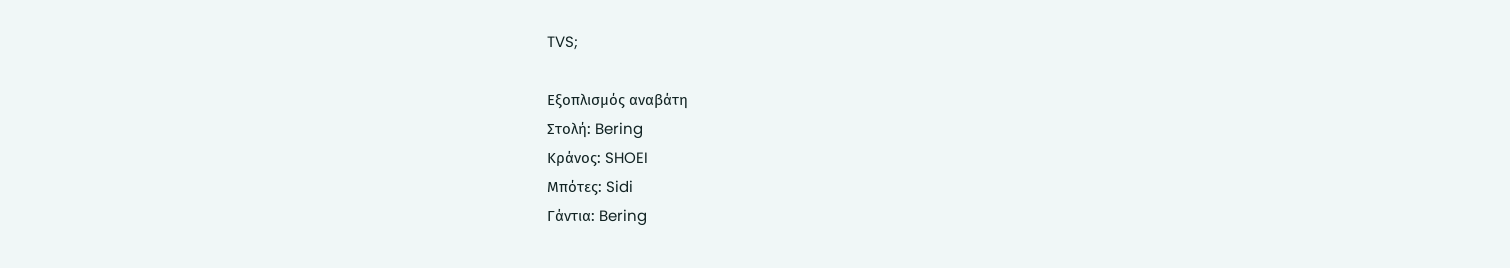TVS;

Εξοπλισμός αναβάτη
Στολή: Bering
Κράνος: SHOEI
Μπότες: Sidi
Γάντια: Bering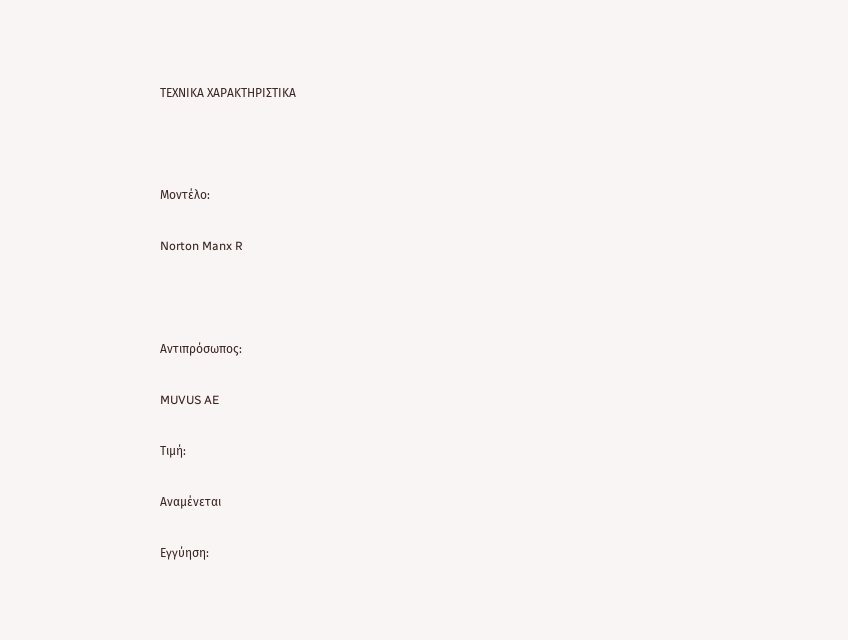ΤΕΧΝΙΚΑ ΧΑΡΑΚΤΗΡΙΣΤΙΚΑ



Μοντέλο:

Norton Manx R



Αντιπρόσωπος:

MUVUS AE

Τιμή:

Αναμένεται

Εγγύηση: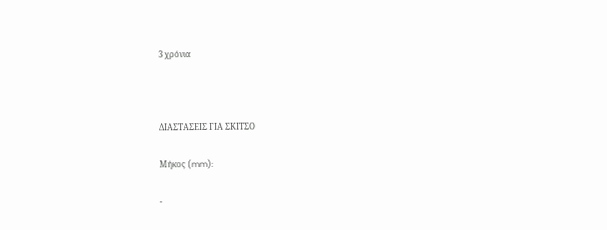3 χρόνια



ΔΙΑΣΤΑΣΕΙΣ ΓΙΑ ΣΚΙΤΣΟ

Μήκος (mm):

-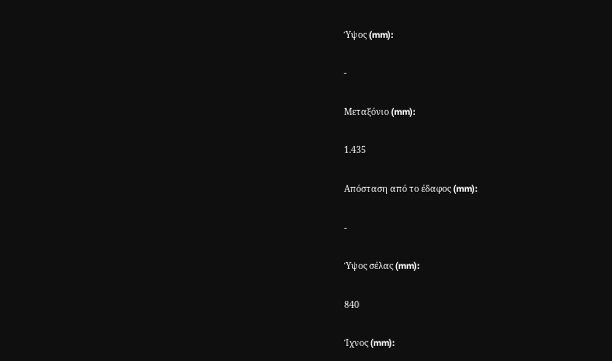Ύψος (mm):

-

Μεταξόνιο (mm):

1.435

Απόσταση από το έδαφος (mm):

-

Ύψος σέλας (mm):

840

Ίχνος (mm):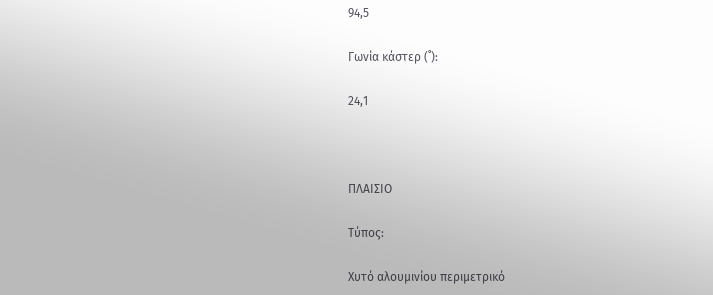94,5

Γωνία κάστερ (˚):

24,1



ΠΛΑΙΣΙΟ

Τύπος:

Χυτό αλουμινίου περιμετρικό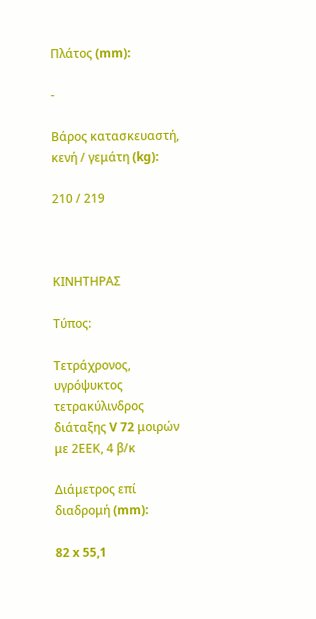Πλάτος (mm):

-

Βάρος κατασκευαστή, κενή / γεμάτη (kg):

210 / 219



ΚΙΝΗΤΗΡΑΣ

Τύπος:

Τετράχρονος, υγρόψυκτος τετρακύλινδρος διάταξης V 72 μοιρών με 2ΕΕΚ, 4 β/κ

Διάμετρος επί διαδρομή (mm):

82 x 55,1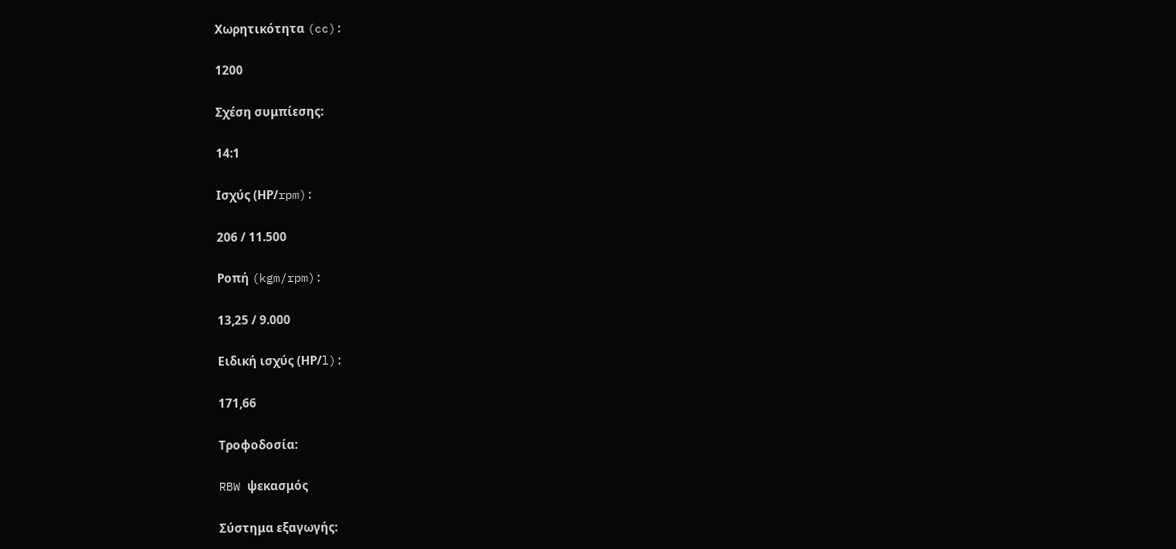Χωρητικότητα (cc):

1200

Σχέση συμπίεσης:

14:1

Ισχύς (ΗΡ/rpm):

206 / 11.500

Ροπή (kgm/rpm):

13,25 / 9.000

Ειδική ισχύς (ΗΡ/l):

171,66

Τροφοδοσία:

RBW ψεκασμός

Σύστημα εξαγωγής: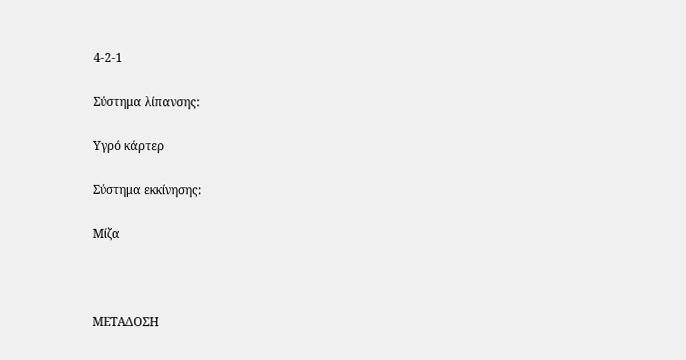4-2-1

Σύστημα λίπανσης:

Υγρό κάρτερ

Σύστημα εκκίνησης:

Μίζα



ΜΕΤΑΔΟΣΗ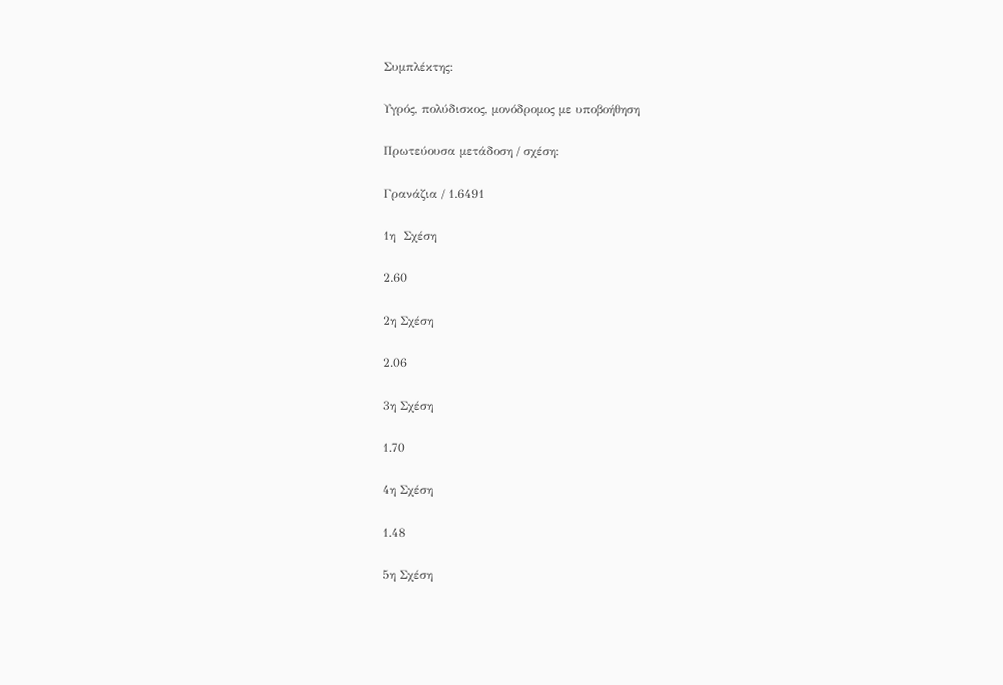Συμπλέκτης:

Υγρός, πολύδισκος, μονόδρομος με υποβοήθηση

Πρωτεύουσα μετάδοση / σχέση:

Γρανάζια / 1.6491

1η  Σχέση

2.60

2η Σχέση

2.06

3η Σχέση

1.70

4η Σχέση

1.48

5η Σχέση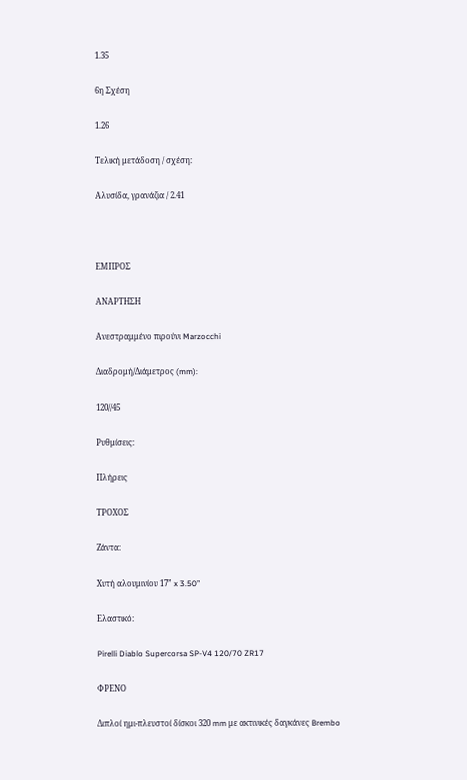1.35

6η Σχέση

1.26

Τελική μετάδοση / σχέση:

Αλυσίδα, γρανάζια / 2.41



ΕΜΠΡΟΣ

ΑΝΑΡΤΗΣΗ

Ανεστραμμένο πιρούνι Marzocchi

Διαδρομή/Διάμετρος (mm):

120//45

Ρυθμίσεις:

Πλήρεις

ΤΡΟΧΟΣ

Ζάντα:

Χυτή αλουμινίου 17” x 3.50”

Ελαστικό:

Pirelli Diablo Supercorsa SP-V4 120/70 ZR17

ΦΡΕΝΟ

Διπλοί ημι-πλευστοί δίσκοι 320 mm με ακτινικές δαγκάνες Brembo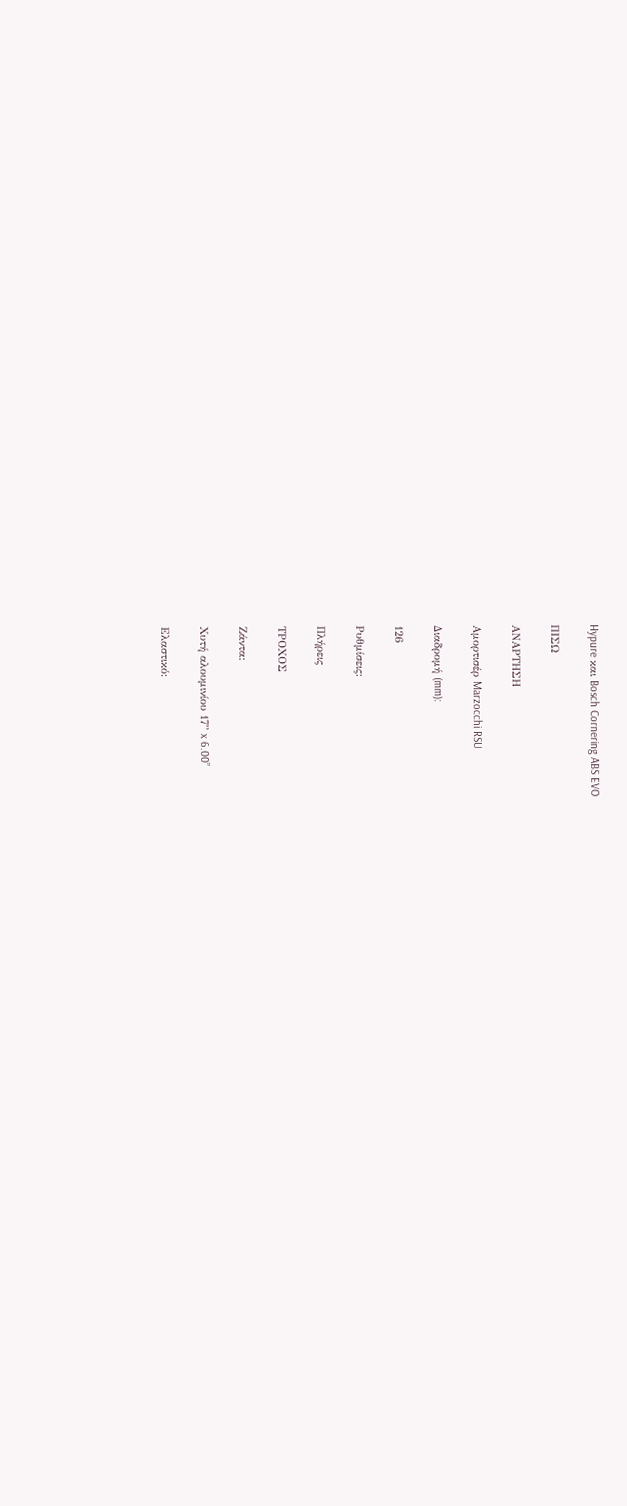Hypure και Bosch Cornering ABS EVO

ΠΙΣΩ

ΑΝΑΡΤΗΣΗ

Αμορτισέρ Marzocchi RSU

Διαδρομή (mm):

126

Ρυθμίσεις:

Πλήρεις

ΤΡΟΧΟΣ

Ζάντα:

Χυτή αλουμινίου 17” x 6.00”

Ελαστικό: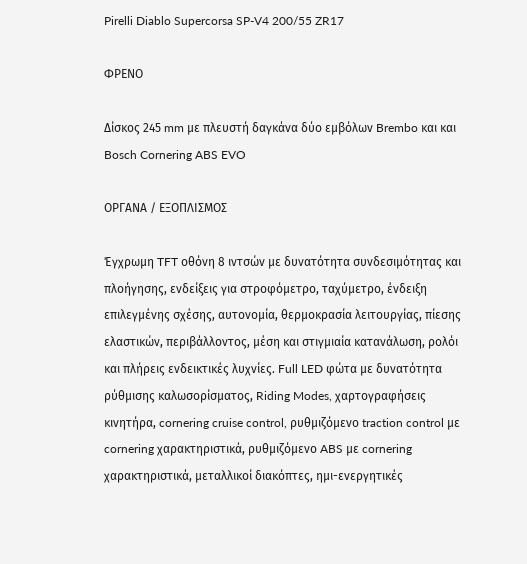Pirelli Diablo Supercorsa SP-V4 200/55 ZR17

ΦΡΕΝΟ

Δίσκος 245 mm με πλευστή δαγκάνα δύο εμβόλων Brembo και και Bosch Cornering ABS EVO

ΟΡΓΑΝΑ / ΕΞΟΠΛΙΣΜΟΣ

Έγχρωμη TFT οθόνη 8 ιντσών με δυνατότητα συνδεσιμότητας και πλοήγησης, ενδείξεις για στροφόμετρο, ταχύμετρο, ένδειξη επιλεγμένης σχέσης, αυτονομία, θερμοκρασία λειτουργίας, πίεσης ελαστικών, περιβάλλοντος, μέση και στιγμιαία κατανάλωση, ρολόι και πλήρεις ενδεικτικές λυχνίες. Full LED φώτα με δυνατότητα ρύθμισης καλωσορίσματος, Riding Modes, χαρτογραφήσεις κινητήρα, cornering cruise control, ρυθμιζόμενο traction control με cornering χαρακτηριστικά, ρυθμιζόμενο ABS με cornering χαρακτηριστικά, μεταλλικοί διακόπτες, ημι-ενεργητικές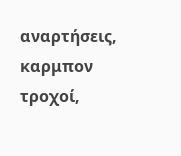αναρτήσεις, καρμπον τροχοί,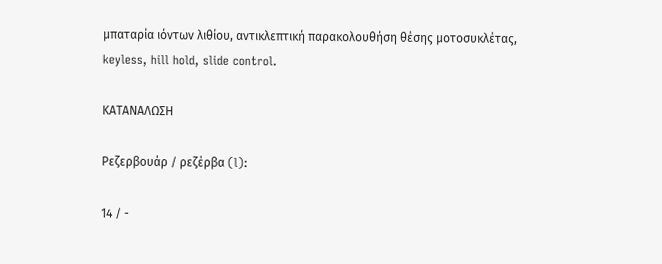μπαταρία ιόντων λιθίου, αντικλεπτική παρακολουθήση θέσης μοτοσυκλέτας, keyless, hill hold, slide control.

ΚΑΤΑΝΑΛΩΣΗ

Ρεζερβουάρ / ρεζέρβα (l):

14 / -